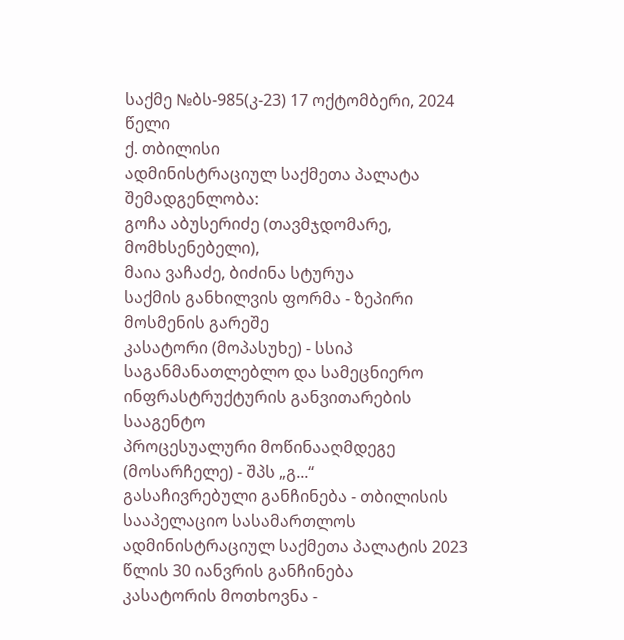საქმე №ბს-985(კ-23) 17 ოქტომბერი, 2024 წელი
ქ. თბილისი
ადმინისტრაციულ საქმეთა პალატა
შემადგენლობა:
გოჩა აბუსერიძე (თავმჯდომარე, მომხსენებელი),
მაია ვაჩაძე, ბიძინა სტურუა
საქმის განხილვის ფორმა - ზეპირი მოსმენის გარეშე
კასატორი (მოპასუხე) - სსიპ საგანმანათლებლო და სამეცნიერო ინფრასტრუქტურის განვითარების სააგენტო
პროცესუალური მოწინააღმდეგე (მოსარჩელე) - შპს „გ...“
გასაჩივრებული განჩინება - თბილისის სააპელაციო სასამართლოს ადმინისტრაციულ საქმეთა პალატის 2023 წლის 30 იანვრის განჩინება
კასატორის მოთხოვნა -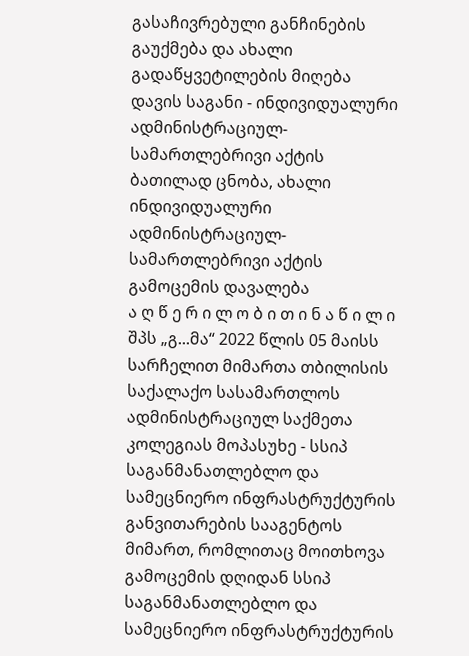გასაჩივრებული განჩინების გაუქმება და ახალი გადაწყვეტილების მიღება
დავის საგანი - ინდივიდუალური ადმინისტრაციულ-სამართლებრივი აქტის ბათილად ცნობა, ახალი ინდივიდუალური ადმინისტრაციულ-სამართლებრივი აქტის გამოცემის დავალება
ა ღ წ ე რ ი ლ ო ბ ი თ ი ნ ა წ ი ლ ი
შპს „გ...მა“ 2022 წლის 05 მაისს სარჩელით მიმართა თბილისის საქალაქო სასამართლოს ადმინისტრაციულ საქმეთა კოლეგიას მოპასუხე - სსიპ საგანმანათლებლო და სამეცნიერო ინფრასტრუქტურის განვითარების სააგენტოს მიმართ, რომლითაც მოითხოვა გამოცემის დღიდან სსიპ საგანმანათლებლო და სამეცნიერო ინფრასტრუქტურის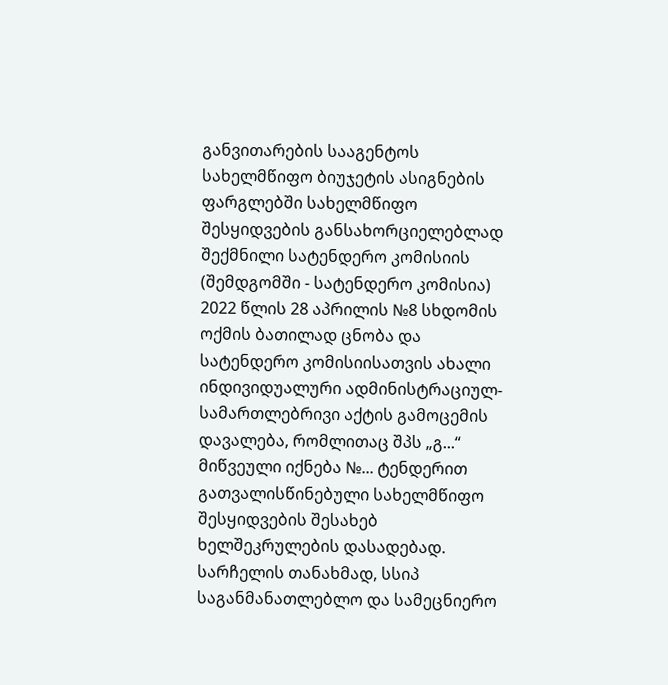განვითარების სააგენტოს სახელმწიფო ბიუჯეტის ასიგნების ფარგლებში სახელმწიფო შესყიდვების განსახორციელებლად შექმნილი სატენდერო კომისიის (შემდგომში - სატენდერო კომისია) 2022 წლის 28 აპრილის №8 სხდომის ოქმის ბათილად ცნობა და სატენდერო კომისიისათვის ახალი ინდივიდუალური ადმინისტრაციულ-სამართლებრივი აქტის გამოცემის დავალება, რომლითაც შპს „გ...“ მიწვეული იქნება №... ტენდერით გათვალისწინებული სახელმწიფო შესყიდვების შესახებ ხელშეკრულების დასადებად.
სარჩელის თანახმად, სსიპ საგანმანათლებლო და სამეცნიერო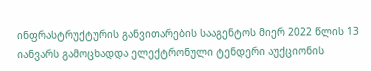ინფრასტრუქტურის განვითარების სააგენტოს მიერ 2022 წლის 13 იანვარს გამოცხადდა ელექტრონული ტენდერი აუქციონის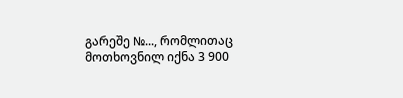გარეშე №..., რომლითაც მოთხოვნილ იქნა 3 900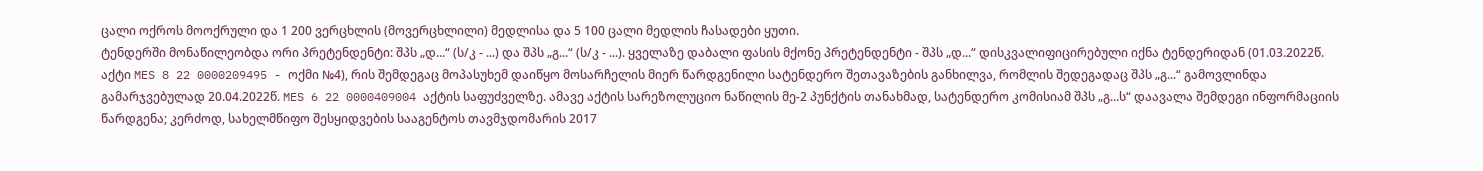ცალი ოქროს მოოქრული და 1 200 ვერცხლის (მოვერცხლილი) მედლისა და 5 100 ცალი მედლის ჩასადები ყუთი.
ტენდერში მონაწილეობდა ორი პრეტენდენტი: შპს „დ...“ (ს/კ - ...) და შპს „გ...“ (ს/კ - ...). ყველაზე დაბალი ფასის მქონე პრეტენდენტი - შპს „დ...“ დისკვალიფიცირებული იქნა ტენდერიდან (01.03.2022წ. აქტი MES 8 22 0000209495 - ოქმი №4), რის შემდეგაც მოპასუხემ დაიწყო მოსარჩელის მიერ წარდგენილი სატენდერო შეთავაზების განხილვა, რომლის შედეგადაც შპს „გ...“ გამოვლინდა გამარჯვებულად 20.04.2022წ. MES 6 22 0000409004 აქტის საფუძველზე. ამავე აქტის სარეზოლუციო ნაწილის მე-2 პუნქტის თანახმად, სატენდერო კომისიამ შპს „გ...ს“ დაავალა შემდეგი ინფორმაციის წარდგენა; კერძოდ, სახელმწიფო შესყიდვების სააგენტოს თავმჯდომარის 2017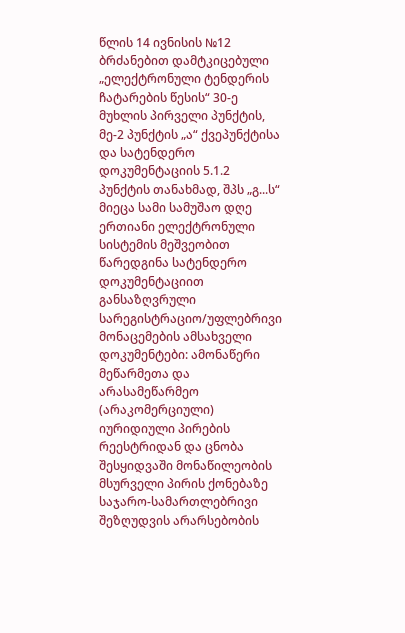წლის 14 ივნისის №12 ბრძანებით დამტკიცებული „ელექტრონული ტენდერის ჩატარების წესის“ 30-ე მუხლის პირველი პუნქტის, მე-2 პუნქტის „ა“ ქვეპუნქტისა და სატენდერო დოკუმენტაციის 5.1.2 პუნქტის თანახმად, შპს „გ...ს“ მიეცა სამი სამუშაო დღე ერთიანი ელექტრონული სისტემის მეშვეობით წარედგინა სატენდერო დოკუმენტაციით განსაზღვრული სარეგისტრაციო/უფლებრივი მონაცემების ამსახველი დოკუმენტები: ამონაწერი მეწარმეთა და არასამეწარმეო (არაკომერციული) იურიდიული პირების რეესტრიდან და ცნობა შესყიდვაში მონაწილეობის მსურველი პირის ქონებაზე საჯარო-სამართლებრივი შეზღუდვის არარსებობის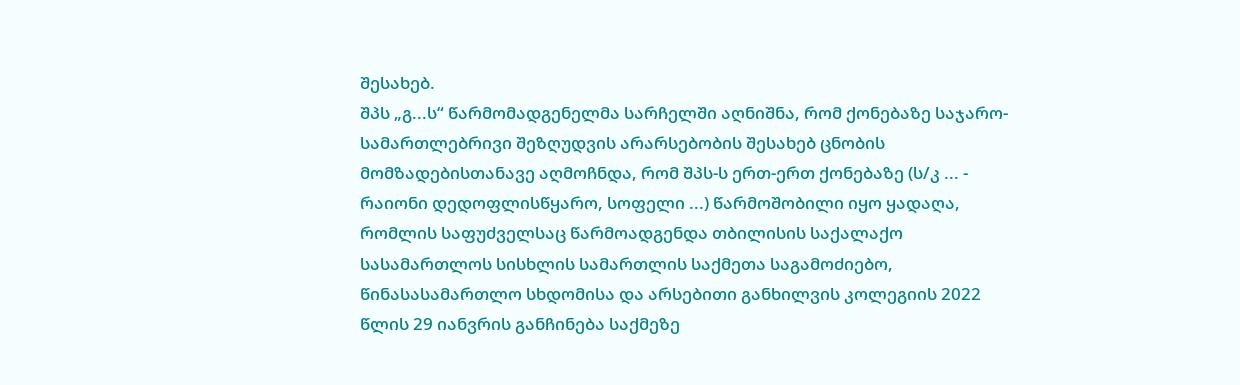შესახებ.
შპს „გ...ს“ წარმომადგენელმა სარჩელში აღნიშნა, რომ ქონებაზე საჯარო-სამართლებრივი შეზღუდვის არარსებობის შესახებ ცნობის მომზადებისთანავე აღმოჩნდა, რომ შპს-ს ერთ-ერთ ქონებაზე (ს/კ ... - რაიონი დედოფლისწყარო, სოფელი ...) წარმოშობილი იყო ყადაღა, რომლის საფუძველსაც წარმოადგენდა თბილისის საქალაქო სასამართლოს სისხლის სამართლის საქმეთა საგამოძიებო, წინასასამართლო სხდომისა და არსებითი განხილვის კოლეგიის 2022 წლის 29 იანვრის განჩინება საქმეზე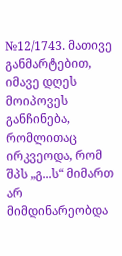№12/1743. მათივე განმარტებით, იმავე დღეს მოიპოვეს განჩინება, რომლითაც ირკვეოდა, რომ შპს „გ...ს“ მიმართ არ მიმდინარეობდა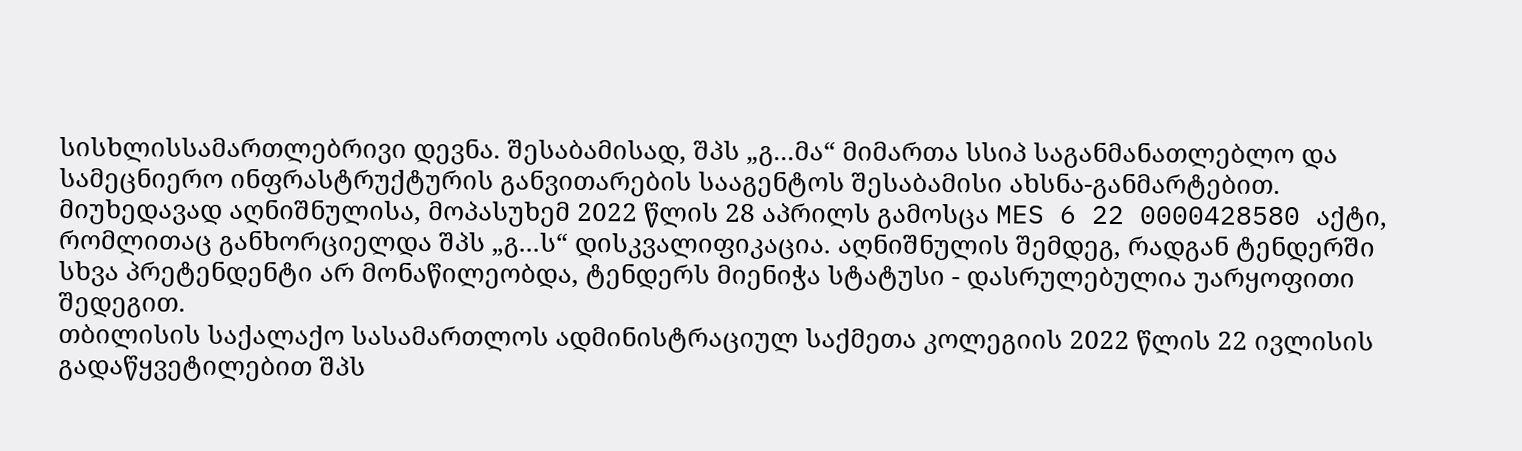სისხლისსამართლებრივი დევნა. შესაბამისად, შპს „გ...მა“ მიმართა სსიპ საგანმანათლებლო და სამეცნიერო ინფრასტრუქტურის განვითარების სააგენტოს შესაბამისი ახსნა-განმარტებით. მიუხედავად აღნიშნულისა, მოპასუხემ 2022 წლის 28 აპრილს გამოსცა MES 6 22 0000428580 აქტი, რომლითაც განხორციელდა შპს „გ...ს“ დისკვალიფიკაცია. აღნიშნულის შემდეგ, რადგან ტენდერში სხვა პრეტენდენტი არ მონაწილეობდა, ტენდერს მიენიჭა სტატუსი - დასრულებულია უარყოფითი შედეგით.
თბილისის საქალაქო სასამართლოს ადმინისტრაციულ საქმეთა კოლეგიის 2022 წლის 22 ივლისის გადაწყვეტილებით შპს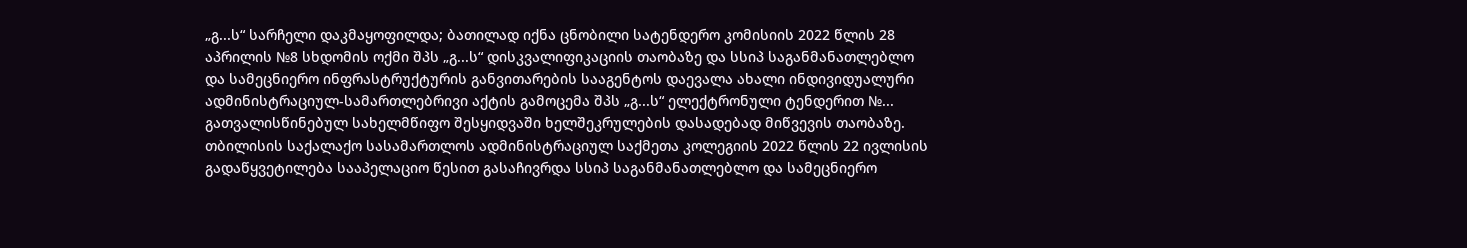„გ...ს“ სარჩელი დაკმაყოფილდა; ბათილად იქნა ცნობილი სატენდერო კომისიის 2022 წლის 28 აპრილის №8 სხდომის ოქმი შპს „გ...ს“ დისკვალიფიკაციის თაობაზე და სსიპ საგანმანათლებლო და სამეცნიერო ინფრასტრუქტურის განვითარების სააგენტოს დაევალა ახალი ინდივიდუალური ადმინისტრაციულ-სამართლებრივი აქტის გამოცემა შპს „გ...ს“ ელექტრონული ტენდერით №... გათვალისწინებულ სახელმწიფო შესყიდვაში ხელშეკრულების დასადებად მიწვევის თაობაზე.
თბილისის საქალაქო სასამართლოს ადმინისტრაციულ საქმეთა კოლეგიის 2022 წლის 22 ივლისის გადაწყვეტილება სააპელაციო წესით გასაჩივრდა სსიპ საგანმანათლებლო და სამეცნიერო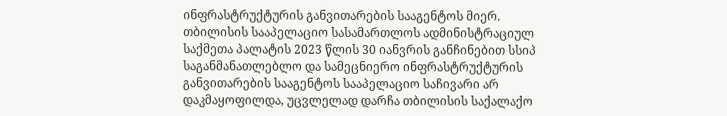ინფრასტრუქტურის განვითარების სააგენტოს მიერ.
თბილისის სააპელაციო სასამართლოს ადმინისტრაციულ საქმეთა პალატის 2023 წლის 30 იანვრის განჩინებით სსიპ საგანმანათლებლო და სამეცნიერო ინფრასტრუქტურის განვითარების სააგენტოს სააპელაციო საჩივარი არ დაკმაყოფილდა, უცვლელად დარჩა თბილისის საქალაქო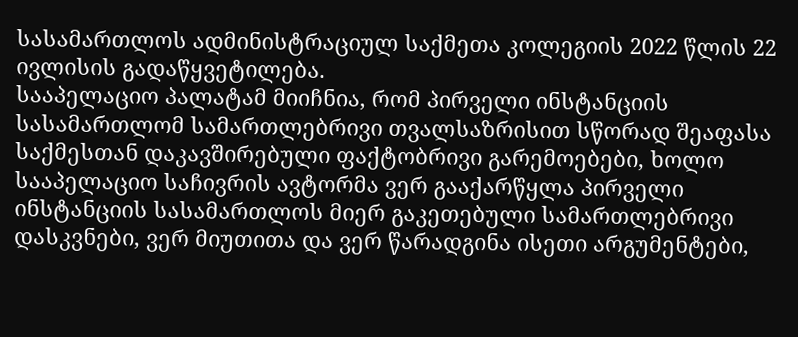სასამართლოს ადმინისტრაციულ საქმეთა კოლეგიის 2022 წლის 22 ივლისის გადაწყვეტილება.
სააპელაციო პალატამ მიიჩნია, რომ პირველი ინსტანციის სასამართლომ სამართლებრივი თვალსაზრისით სწორად შეაფასა საქმესთან დაკავშირებული ფაქტობრივი გარემოებები, ხოლო სააპელაციო საჩივრის ავტორმა ვერ გააქარწყლა პირველი ინსტანციის სასამართლოს მიერ გაკეთებული სამართლებრივი დასკვნები, ვერ მიუთითა და ვერ წარადგინა ისეთი არგუმენტები,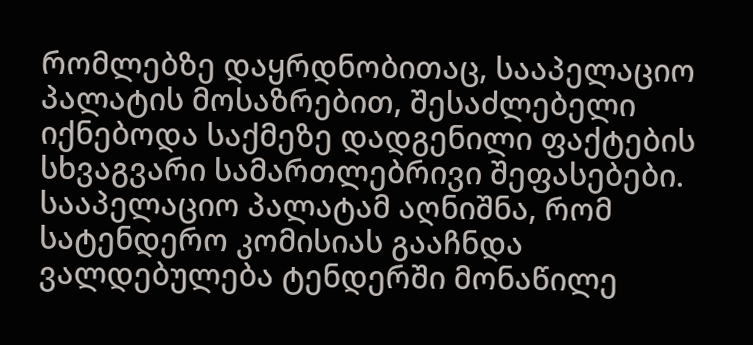რომლებზე დაყრდნობითაც, სააპელაციო პალატის მოსაზრებით, შესაძლებელი იქნებოდა საქმეზე დადგენილი ფაქტების სხვაგვარი სამართლებრივი შეფასებები.
სააპელაციო პალატამ აღნიშნა, რომ სატენდერო კომისიას გააჩნდა ვალდებულება ტენდერში მონაწილე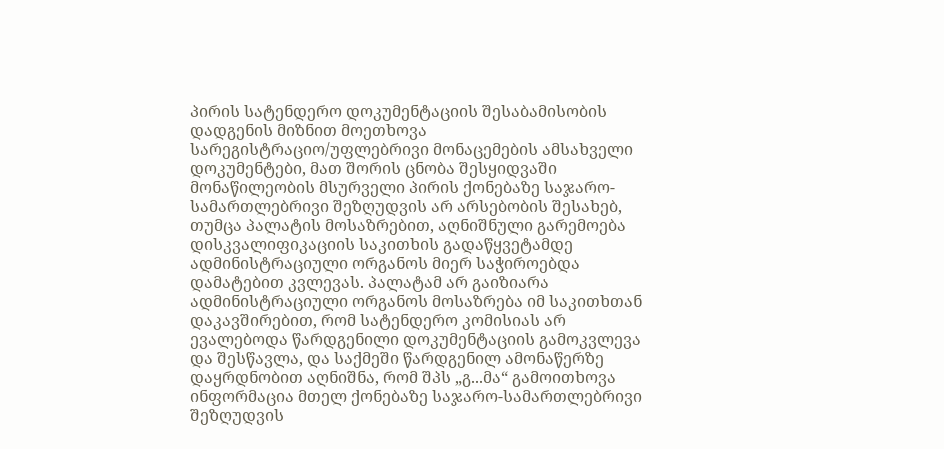პირის სატენდერო დოკუმენტაციის შესაბამისობის დადგენის მიზნით მოეთხოვა სარეგისტრაციო/უფლებრივი მონაცემების ამსახველი დოკუმენტები, მათ შორის ცნობა შესყიდვაში მონაწილეობის მსურველი პირის ქონებაზე საჯარო-სამართლებრივი შეზღუდვის არ არსებობის შესახებ, თუმცა პალატის მოსაზრებით, აღნიშნული გარემოება დისკვალიფიკაციის საკითხის გადაწყვეტამდე ადმინისტრაციული ორგანოს მიერ საჭიროებდა დამატებით კვლევას. პალატამ არ გაიზიარა ადმინისტრაციული ორგანოს მოსაზრება იმ საკითხთან დაკავშირებით, რომ სატენდერო კომისიას არ ევალებოდა წარდგენილი დოკუმენტაციის გამოკვლევა და შესწავლა, და საქმეში წარდგენილ ამონაწერზე დაყრდნობით აღნიშნა, რომ შპს „გ...მა“ გამოითხოვა ინფორმაცია მთელ ქონებაზე საჯარო-სამართლებრივი შეზღუდვის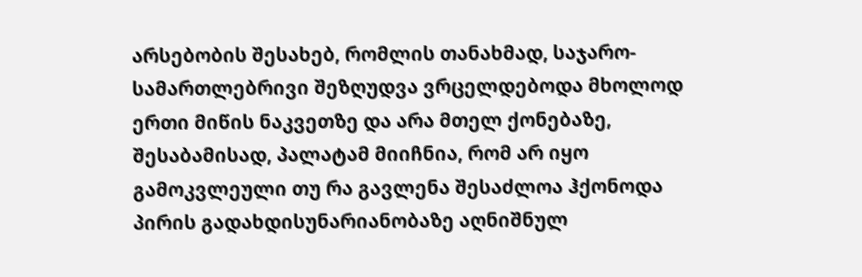არსებობის შესახებ, რომლის თანახმად, საჯარო-სამართლებრივი შეზღუდვა ვრცელდებოდა მხოლოდ ერთი მიწის ნაკვეთზე და არა მთელ ქონებაზე, შესაბამისად, პალატამ მიიჩნია, რომ არ იყო გამოკვლეული თუ რა გავლენა შესაძლოა ჰქონოდა პირის გადახდისუნარიანობაზე აღნიშნულ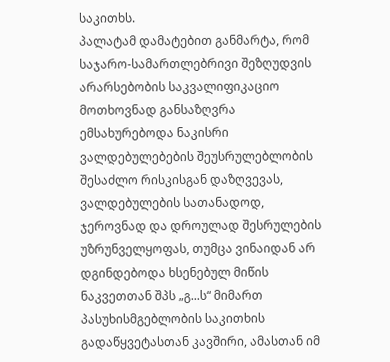საკითხს.
პალატამ დამატებით განმარტა, რომ საჯარო-სამართლებრივი შეზღუდვის არარსებობის საკვალიფიკაციო მოთხოვნად განსაზღვრა ემსახურებოდა ნაკისრი ვალდებულებების შეუსრულებლობის შესაძლო რისკისგან დაზღვევას, ვალდებულების სათანადოდ, ჯეროვნად და დროულად შესრულების უზრუნველყოფას, თუმცა ვინაიდან არ დგინდებოდა ხსენებულ მიწის ნაკვეთთან შპს „გ...ს“ მიმართ პასუხისმგებლობის საკითხის გადაწყვეტასთან კავშირი, ამასთან იმ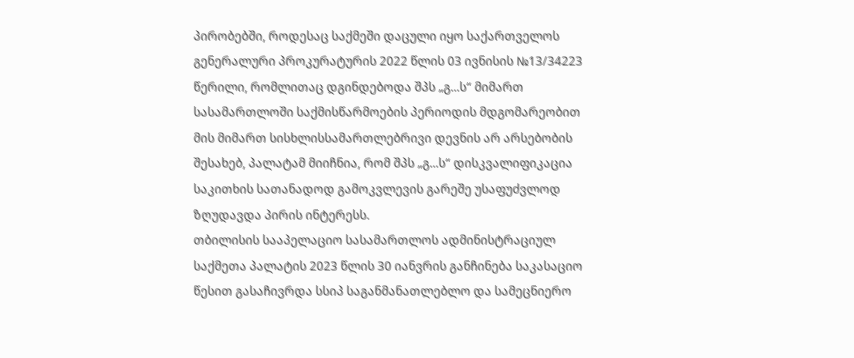პირობებში, როდესაც საქმეში დაცული იყო საქართველოს გენერალური პროკურატურის 2022 წლის 03 ივნისის №13/34223 წერილი, რომლითაც დგინდებოდა შპს „გ...ს“ მიმართ სასამართლოში საქმისწარმოების პერიოდის მდგომარეობით მის მიმართ სისხლისსამართლებრივი დევნის არ არსებობის შესახებ, პალატამ მიიჩნია, რომ შპს „გ...ს“ დისკვალიფიკაცია საკითხის სათანადოდ გამოკვლევის გარეშე უსაფუძვლოდ ზღუდავდა პირის ინტერესს.
თბილისის სააპელაციო სასამართლოს ადმინისტრაციულ საქმეთა პალატის 2023 წლის 30 იანვრის განჩინება საკასაციო წესით გასაჩივრდა სსიპ საგანმანათლებლო და სამეცნიერო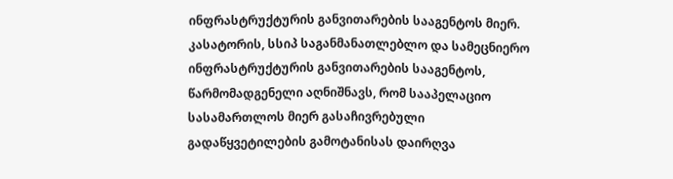ინფრასტრუქტურის განვითარების სააგენტოს მიერ.
კასატორის, სსიპ საგანმანათლებლო და სამეცნიერო ინფრასტრუქტურის განვითარების სააგენტოს, წარმომადგენელი აღნიშნავს, რომ სააპელაციო სასამართლოს მიერ გასაჩივრებული გადაწყვეტილების გამოტანისას დაირღვა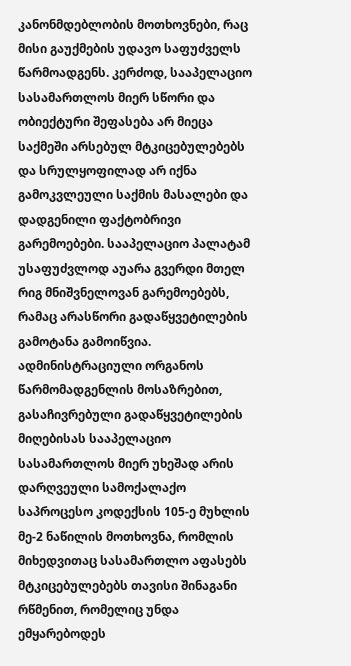კანონმდებლობის მოთხოვნები, რაც მისი გაუქმების უდავო საფუძველს წარმოადგენს. კერძოდ, სააპელაციო სასამართლოს მიერ სწორი და ობიექტური შეფასება არ მიეცა საქმეში არსებულ მტკიცებულებებს და სრულყოფილად არ იქნა გამოკვლეული საქმის მასალები და დადგენილი ფაქტობრივი გარემოებები. სააპელაციო პალატამ უსაფუძვლოდ აუარა გვერდი მთელ რიგ მნიშვნელოვან გარემოებებს, რამაც არასწორი გადაწყვეტილების გამოტანა გამოიწვია.
ადმინისტრაციული ორგანოს წარმომადგენლის მოსაზრებით, გასაჩივრებული გადაწყვეტილების მიღებისას სააპელაციო სასამართლოს მიერ უხეშად არის დარღვეული სამოქალაქო საპროცესო კოდექსის 105-ე მუხლის მე-2 ნაწილის მოთხოვნა, რომლის მიხედვითაც სასამართლო აფასებს მტკიცებულებებს თავისი შინაგანი რწმენით, რომელიც უნდა ემყარებოდეს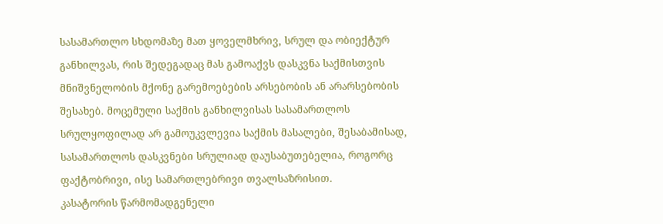სასამართლო სხდომაზე მათ ყოველმხრივ, სრულ და ობიექტურ განხილვას, რის შედეგადაც მას გამოაქვს დასკვნა საქმისთვის მნიშვნელობის მქონე გარემოებების არსებობის ან არარსებობის შესახებ. მოცემული საქმის განხილვისას სასამართლოს სრულყოფილად არ გამოუკვლევია საქმის მასალები, შესაბამისად, სასამართლოს დასკვნები სრულიად დაუსაბუთებელია, როგორც ფაქტობრივი, ისე სამართლებრივი თვალსაზრისით.
კასატორის წარმომადგენელი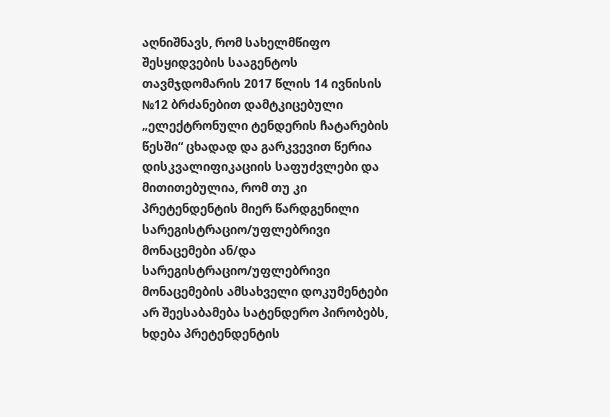აღნიშნავს, რომ სახელმწიფო შესყიდვების სააგენტოს თავმჯდომარის 2017 წლის 14 ივნისის №12 ბრძანებით დამტკიცებული „ელექტრონული ტენდერის ჩატარების წესში“ ცხადად და გარკვევით წერია დისკვალიფიკაციის საფუძვლები და მითითებულია, რომ თუ კი პრეტენდენტის მიერ წარდგენილი სარეგისტრაციო/უფლებრივი მონაცემები ან/და სარეგისტრაციო/უფლებრივი მონაცემების ამსახველი დოკუმენტები არ შეესაბამება სატენდერო პირობებს, ხდება პრეტენდენტის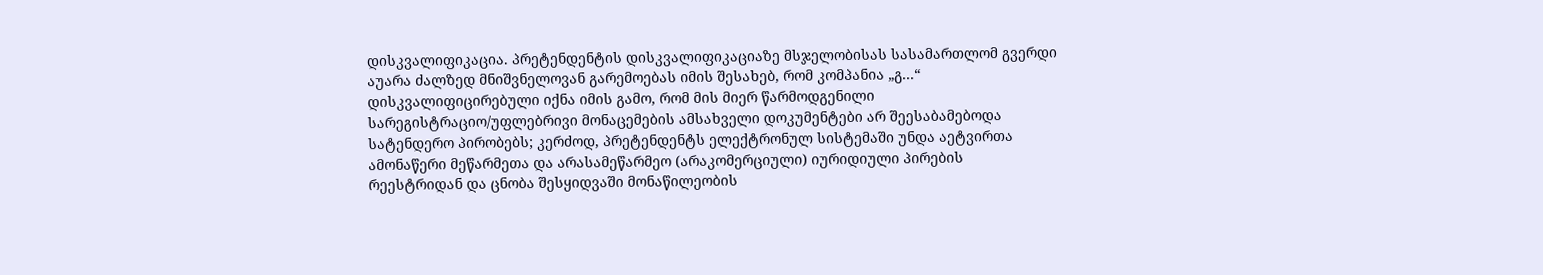დისკვალიფიკაცია. პრეტენდენტის დისკვალიფიკაციაზე მსჯელობისას სასამართლომ გვერდი აუარა ძალზედ მნიშვნელოვან გარემოებას იმის შესახებ, რომ კომპანია „გ...“ დისკვალიფიცირებული იქნა იმის გამო, რომ მის მიერ წარმოდგენილი სარეგისტრაციო/უფლებრივი მონაცემების ამსახველი დოკუმენტები არ შეესაბამებოდა სატენდერო პირობებს; კერძოდ, პრეტენდენტს ელექტრონულ სისტემაში უნდა აეტვირთა ამონაწერი მეწარმეთა და არასამეწარმეო (არაკომერციული) იურიდიული პირების რეესტრიდან და ცნობა შესყიდვაში მონაწილეობის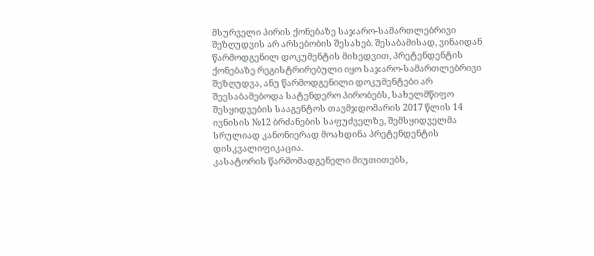მსურველი პირის ქონებაზე საჯარო-სამართლებრივი შეზღუდვის არ არსებობის შესახებ. შესაბამისად, ვინაიდან წარმოდგენილ დოკუმენტის მიხედვით, პრეტენდენტის ქონებაზე რეგისტრირებული იყო საჯარო-სამართლებრივი შეზღუდვა, ანუ წარმოდგენილი დოკუმენტები არ შეესაბამებოდა სატენდერო პირობებს, სახელმწიფო შესყიდვების სააგენტოს თავმჯდომარის 2017 წლის 14 ივნისის №12 ბრძანების საფუძველზე, შემსყიდველმა სრულიად კანონიერად მოახდინა პრეტენდენტის დისკვალიფიკაცია.
კასატორის წარმომადგენელი მიუთითებს,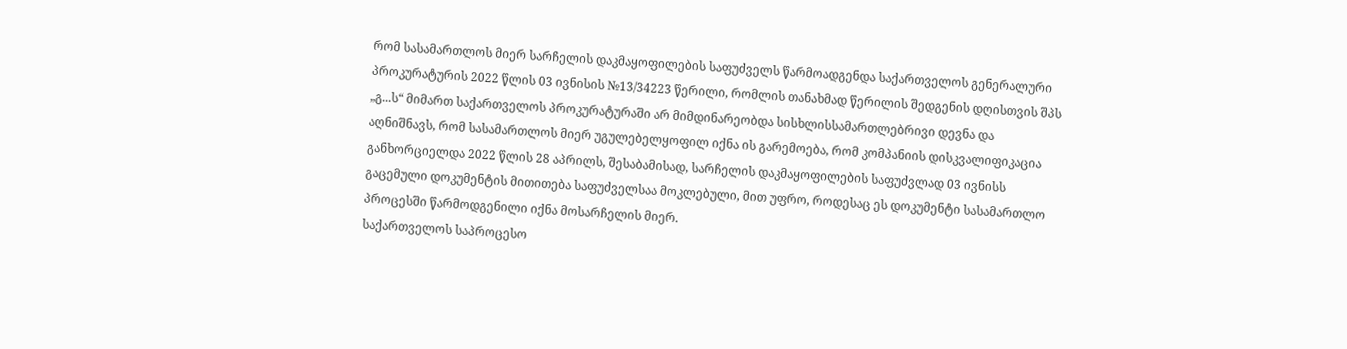რომ სასამართლოს მიერ სარჩელის დაკმაყოფილების საფუძველს წარმოადგენდა საქართველოს გენერალური პროკურატურის 2022 წლის 03 ივნისის №13/34223 წერილი, რომლის თანახმად წერილის შედგენის დღისთვის შპს „გ...ს“ მიმართ საქართველოს პროკურატურაში არ მიმდინარეობდა სისხლისსამართლებრივი დევნა და აღნიშნავს, რომ სასამართლოს მიერ უგულებელყოფილ იქნა ის გარემოება, რომ კომპანიის დისკვალიფიკაცია განხორციელდა 2022 წლის 28 აპრილს, შესაბამისად, სარჩელის დაკმაყოფილების საფუძვლად 03 ივნისს გაცემული დოკუმენტის მითითება საფუძველსაა მოკლებული, მით უფრო, როდესაც ეს დოკუმენტი სასამართლო პროცესში წარმოდგენილი იქნა მოსარჩელის მიერ.
საქართველოს საპროცესო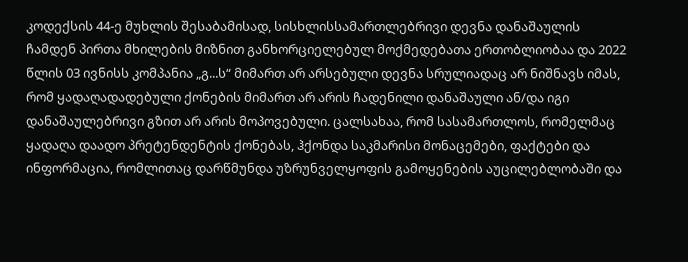კოდექსის 44-ე მუხლის შესაბამისად, სისხლისსამართლებრივი დევნა დანაშაულის ჩამდენ პირთა მხილების მიზნით განხორციელებულ მოქმედებათა ერთობლიობაა და 2022 წლის 03 ივნისს კომპანია „გ...ს“ მიმართ არ არსებული დევნა სრულიადაც არ ნიშნავს იმას, რომ ყადაღადადებული ქონების მიმართ არ არის ჩადენილი დანაშაული ან/და იგი დანაშაულებრივი გზით არ არის მოპოვებული. ცალსახაა, რომ სასამართლოს, რომელმაც ყადაღა დაადო პრეტენდენტის ქონებას, ჰქონდა საკმარისი მონაცემები, ფაქტები და ინფორმაცია, რომლითაც დარწმუნდა უზრუნველყოფის გამოყენების აუცილებლობაში და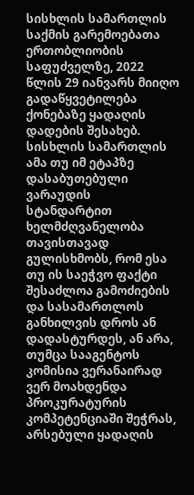სისხლის სამართლის საქმის გარემოებათა ერთობლიობის საფუძველზე, 2022 წლის 29 იანვარს მიიღო გადაწყვეტილება ქონებაზე ყადაღის დადების შესახებ. სისხლის სამართლის ამა თუ იმ ეტაპზე დასაბუთებული ვარაუდის სტანდარტით ხელმძღვანელობა თავისთავად გულისხმობს, რომ ესა თუ ის საეჭვო ფაქტი შესაძლოა გამოძიების და სასამართლოს განხილვის დროს ან დადასტურდეს, ან არა, თუმცა სააგენტოს კომისია ვერანაირად ვერ მოახდენდა პროკურატურის კომპეტენციაში შეჭრას, არსებული ყადაღის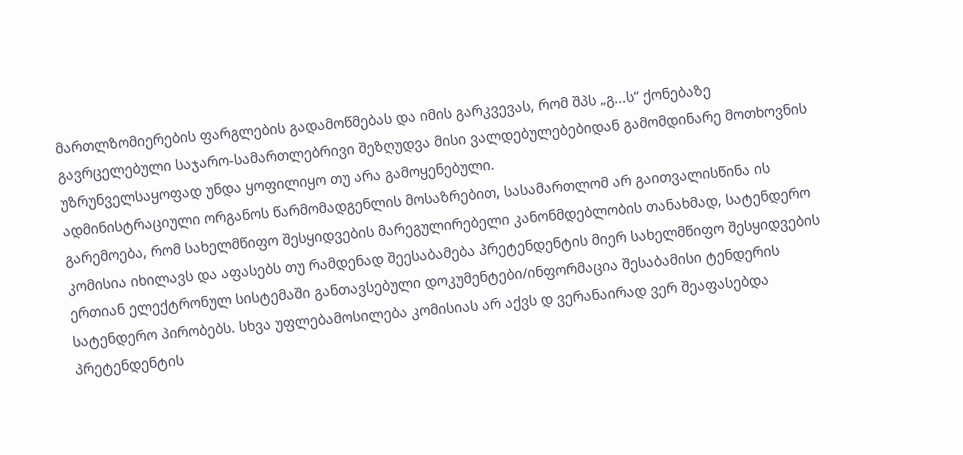მართლზომიერების ფარგლების გადამოწმებას და იმის გარკვევას, რომ შპს „გ...ს“ ქონებაზე გავრცელებული საჯარო-სამართლებრივი შეზღუდვა მისი ვალდებულებებიდან გამომდინარე მოთხოვნის უზრუნველსაყოფად უნდა ყოფილიყო თუ არა გამოყენებული.
ადმინისტრაციული ორგანოს წარმომადგენლის მოსაზრებით, სასამართლომ არ გაითვალისწინა ის გარემოება, რომ სახელმწიფო შესყიდვების მარეგულირებელი კანონმდებლობის თანახმად, სატენდერო კომისია იხილავს და აფასებს თუ რამდენად შეესაბამება პრეტენდენტის მიერ სახელმწიფო შესყიდვების ერთიან ელექტრონულ სისტემაში განთავსებული დოკუმენტები/ინფორმაცია შესაბამისი ტენდერის სატენდერო პირობებს. სხვა უფლებამოსილება კომისიას არ აქვს დ ვერანაირად ვერ შეაფასებდა პრეტენდენტის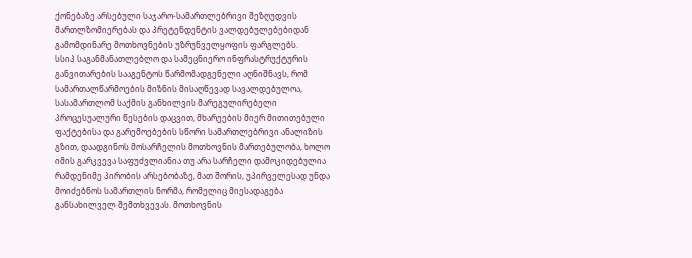ქონებაზე არსებული საჯარო-სამართლებრივი შეზღუდვის მართლზომიერებას და პრეტენდენტის ვალდებულებებიდან გამომდინარე მოთხოვნების უზრუნველყოფის ფარგლებს.
სსიპ საგანმანათლებლო და სამეცნიერო ინფრასტრუქტურის განვითარების სააგენტოს წარმომადგენელი აღნიშნავს, რომ სამართალწარმოების მიზნის მისაღწევად სავალდებულოა, სასამართლომ საქმის განხილვის მარეგულირებელი პროცესუალური წესების დაცვით, მხარეების მიერ მითითებული ფაქტებისა და გარემოებების სწორი სამართლებრივი ანალიზის გზით, დაადგინოს მოსარჩელის მოთხოვნის მართებულობა, ხოლო იმის გარკვევა საფუძვლიანია თუ არა სარჩელი დამოკიდებულია რამდენიმე პირობის არსებობაზე, მათ შორის, უპირველესად უნდა მოიძებნოს სამართლის ნორმა, რომელიც მიესადაგება განსახილველ შემთხვევას. მოთხოვნის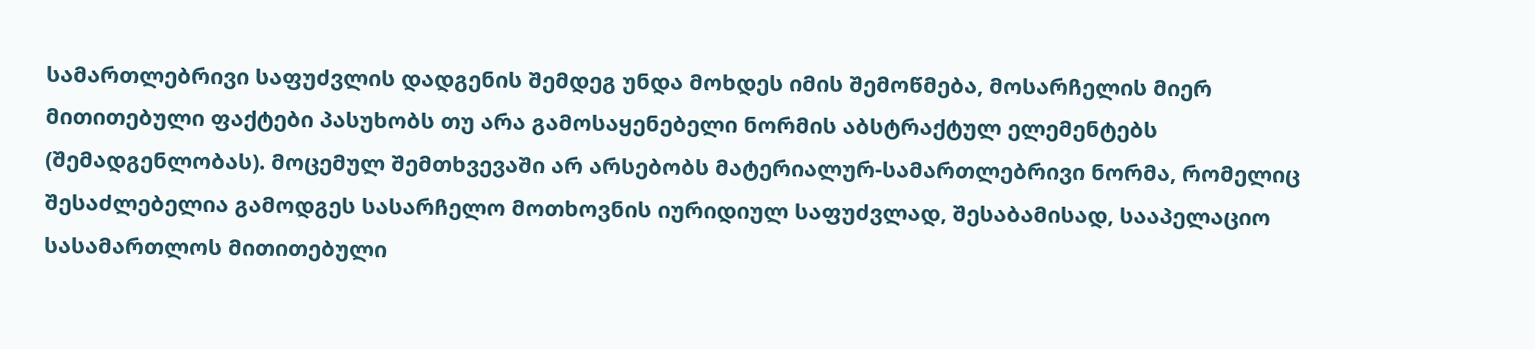სამართლებრივი საფუძვლის დადგენის შემდეგ უნდა მოხდეს იმის შემოწმება, მოსარჩელის მიერ მითითებული ფაქტები პასუხობს თუ არა გამოსაყენებელი ნორმის აბსტრაქტულ ელემენტებს (შემადგენლობას). მოცემულ შემთხვევაში არ არსებობს მატერიალურ-სამართლებრივი ნორმა, რომელიც შესაძლებელია გამოდგეს სასარჩელო მოთხოვნის იურიდიულ საფუძვლად, შესაბამისად, სააპელაციო სასამართლოს მითითებული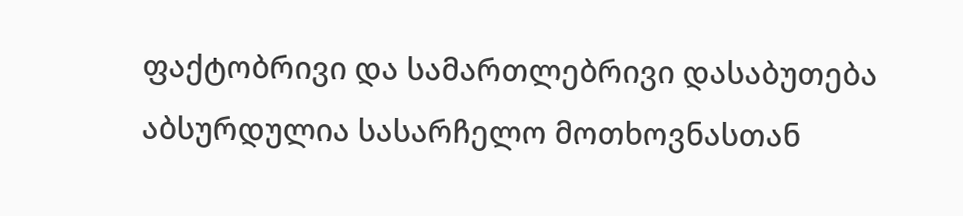ფაქტობრივი და სამართლებრივი დასაბუთება აბსურდულია სასარჩელო მოთხოვნასთან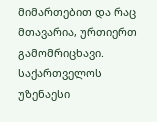მიმართებით და რაც მთავარია, ურთიერთ გამომრიცხავი.
საქართველოს უზენაესი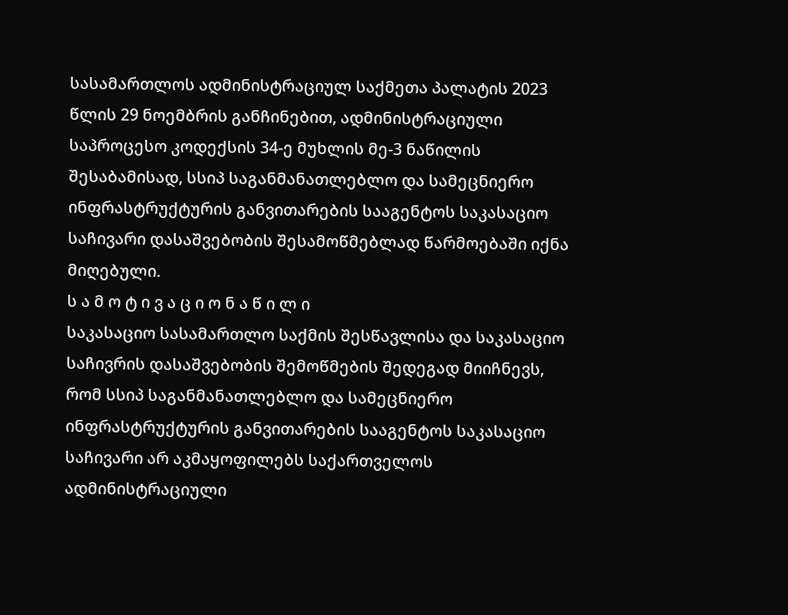სასამართლოს ადმინისტრაციულ საქმეთა პალატის 2023 წლის 29 ნოემბრის განჩინებით, ადმინისტრაციული საპროცესო კოდექსის 34-ე მუხლის მე-3 ნაწილის შესაბამისად, სსიპ საგანმანათლებლო და სამეცნიერო ინფრასტრუქტურის განვითარების სააგენტოს საკასაციო საჩივარი დასაშვებობის შესამოწმებლად წარმოებაში იქნა მიღებული.
ს ა მ ო ტ ი ვ ა ც ი ო ნ ა წ ი ლ ი
საკასაციო სასამართლო საქმის შესწავლისა და საკასაციო საჩივრის დასაშვებობის შემოწმების შედეგად მიიჩნევს, რომ სსიპ საგანმანათლებლო და სამეცნიერო ინფრასტრუქტურის განვითარების სააგენტოს საკასაციო საჩივარი არ აკმაყოფილებს საქართველოს ადმინისტრაციული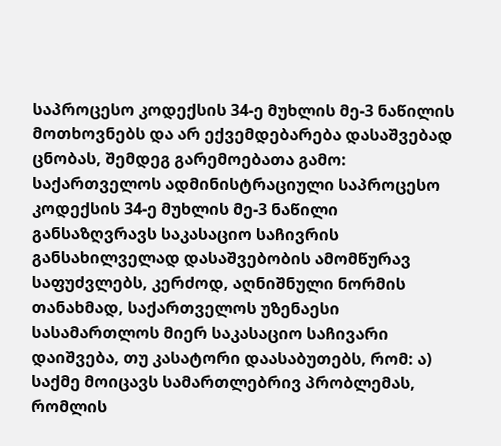საპროცესო კოდექსის 34-ე მუხლის მე-3 ნაწილის მოთხოვნებს და არ ექვემდებარება დასაშვებად ცნობას, შემდეგ გარემოებათა გამო:
საქართველოს ადმინისტრაციული საპროცესო კოდექსის 34-ე მუხლის მე-3 ნაწილი განსაზღვრავს საკასაციო საჩივრის განსახილველად დასაშვებობის ამომწურავ საფუძვლებს, კერძოდ, აღნიშნული ნორმის თანახმად, საქართველოს უზენაესი სასამართლოს მიერ საკასაციო საჩივარი დაიშვება, თუ კასატორი დაასაბუთებს, რომ: ა) საქმე მოიცავს სამართლებრივ პრობლემას, რომლის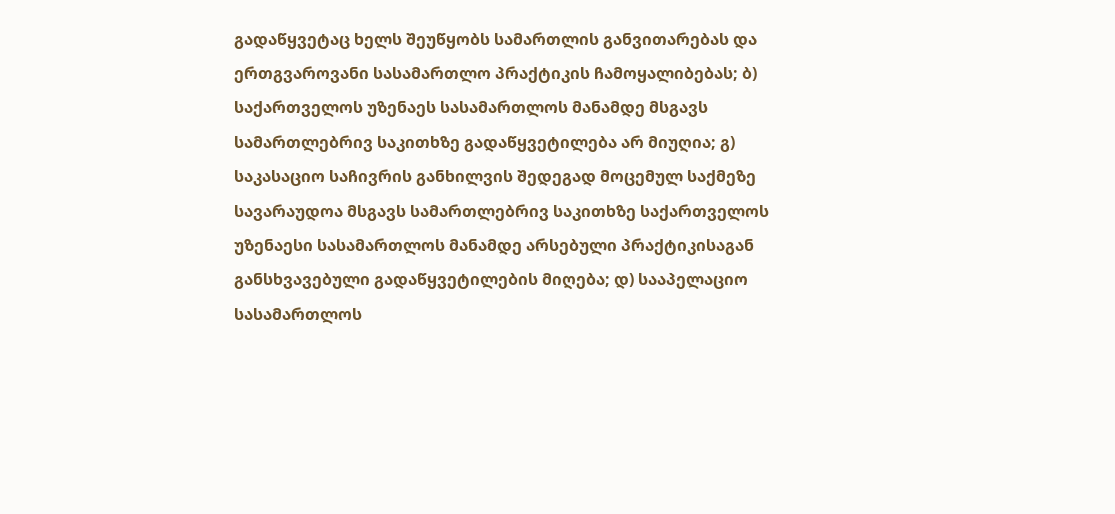გადაწყვეტაც ხელს შეუწყობს სამართლის განვითარებას და ერთგვაროვანი სასამართლო პრაქტიკის ჩამოყალიბებას; ბ) საქართველოს უზენაეს სასამართლოს მანამდე მსგავს სამართლებრივ საკითხზე გადაწყვეტილება არ მიუღია; გ) საკასაციო საჩივრის განხილვის შედეგად მოცემულ საქმეზე სავარაუდოა მსგავს სამართლებრივ საკითხზე საქართველოს უზენაესი სასამართლოს მანამდე არსებული პრაქტიკისაგან განსხვავებული გადაწყვეტილების მიღება; დ) სააპელაციო სასამართლოს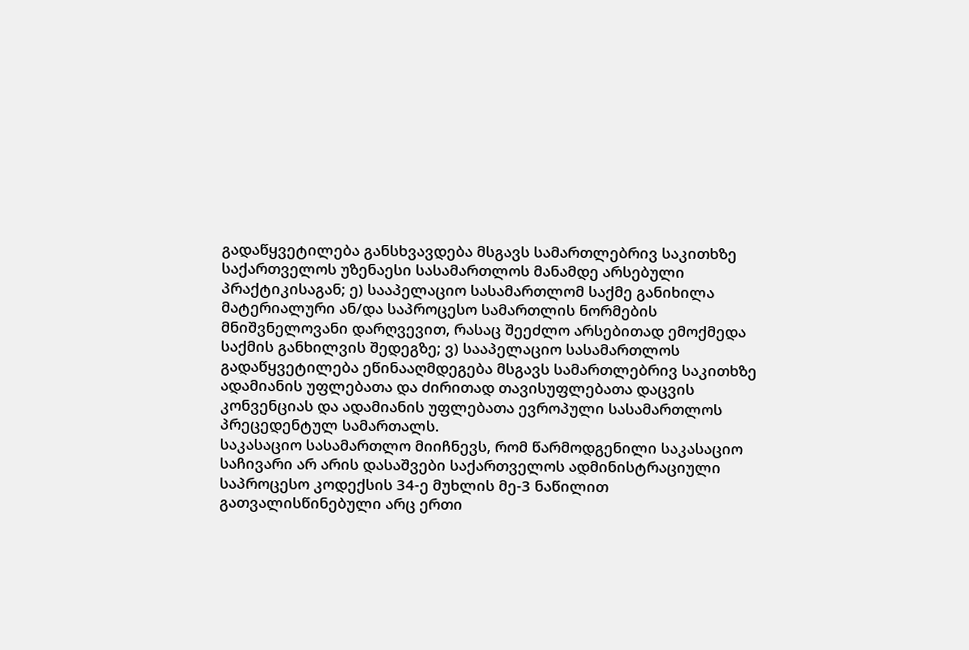გადაწყვეტილება განსხვავდება მსგავს სამართლებრივ საკითხზე საქართველოს უზენაესი სასამართლოს მანამდე არსებული პრაქტიკისაგან; ე) სააპელაციო სასამართლომ საქმე განიხილა მატერიალური ან/და საპროცესო სამართლის ნორმების მნიშვნელოვანი დარღვევით, რასაც შეეძლო არსებითად ემოქმედა საქმის განხილვის შედეგზე; ვ) სააპელაციო სასამართლოს გადაწყვეტილება ეწინააღმდეგება მსგავს სამართლებრივ საკითხზე ადამიანის უფლებათა და ძირითად თავისუფლებათა დაცვის კონვენციას და ადამიანის უფლებათა ევროპული სასამართლოს პრეცედენტულ სამართალს.
საკასაციო სასამართლო მიიჩნევს, რომ წარმოდგენილი საკასაციო საჩივარი არ არის დასაშვები საქართველოს ადმინისტრაციული საპროცესო კოდექსის 34-ე მუხლის მე-3 ნაწილით გათვალისწინებული არც ერთი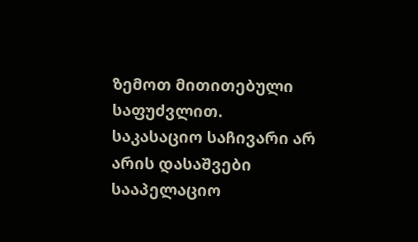ზემოთ მითითებული საფუძვლით.
საკასაციო საჩივარი არ არის დასაშვები სააპელაციო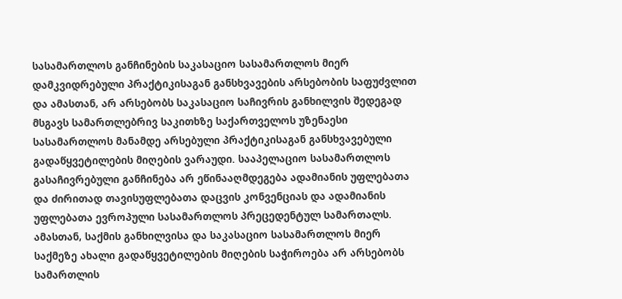სასამართლოს განჩინების საკასაციო სასამართლოს მიერ დამკვიდრებული პრაქტიკისაგან განსხვავების არსებობის საფუძვლით და ამასთან, არ არსებობს საკასაციო საჩივრის განხილვის შედეგად მსგავს სამართლებრივ საკითხზე საქართველოს უზენაესი სასამართლოს მანამდე არსებული პრაქტიკისაგან განსხვავებული გადაწყვეტილების მიღების ვარაუდი. სააპელაციო სასამართლოს გასაჩივრებული განჩინება არ ეწინააღმდეგება ადამიანის უფლებათა და ძირითად თავისუფლებათა დაცვის კონვენციას და ადამიანის უფლებათა ევროპული სასამართლოს პრეცედენტულ სამართალს. ამასთან, საქმის განხილვისა და საკასაციო სასამართლოს მიერ საქმეზე ახალი გადაწყვეტილების მიღების საჭიროება არ არსებობს სამართლის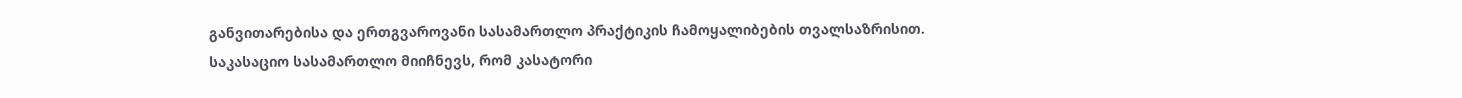განვითარებისა და ერთგვაროვანი სასამართლო პრაქტიკის ჩამოყალიბების თვალსაზრისით.
საკასაციო სასამართლო მიიჩნევს, რომ კასატორი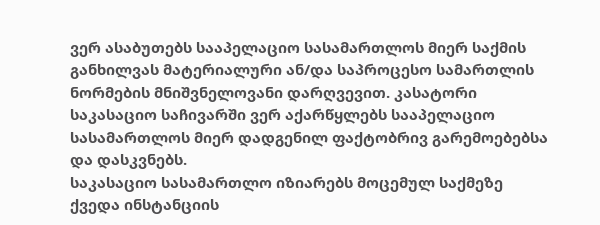ვერ ასაბუთებს სააპელაციო სასამართლოს მიერ საქმის განხილვას მატერიალური ან/და საპროცესო სამართლის ნორმების მნიშვნელოვანი დარღვევით. კასატორი საკასაციო საჩივარში ვერ აქარწყლებს სააპელაციო სასამართლოს მიერ დადგენილ ფაქტობრივ გარემოებებსა და დასკვნებს.
საკასაციო სასამართლო იზიარებს მოცემულ საქმეზე ქვედა ინსტანციის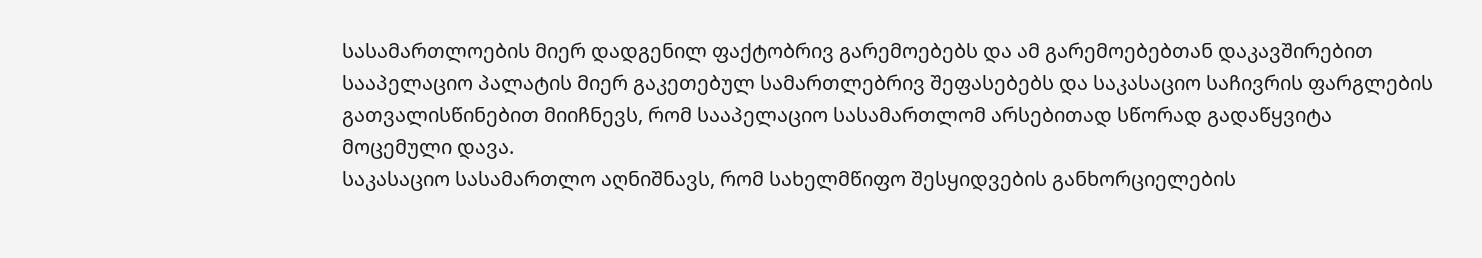სასამართლოების მიერ დადგენილ ფაქტობრივ გარემოებებს და ამ გარემოებებთან დაკავშირებით სააპელაციო პალატის მიერ გაკეთებულ სამართლებრივ შეფასებებს და საკასაციო საჩივრის ფარგლების გათვალისწინებით მიიჩნევს, რომ სააპელაციო სასამართლომ არსებითად სწორად გადაწყვიტა მოცემული დავა.
საკასაციო სასამართლო აღნიშნავს, რომ სახელმწიფო შესყიდვების განხორციელების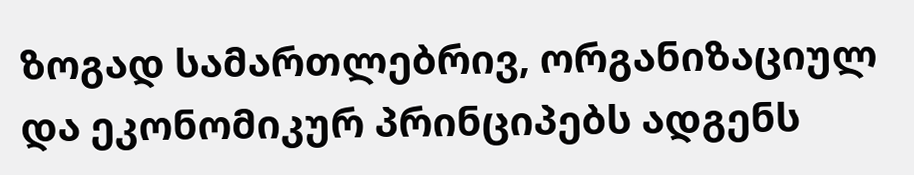ზოგად სამართლებრივ, ორგანიზაციულ და ეკონომიკურ პრინციპებს ადგენს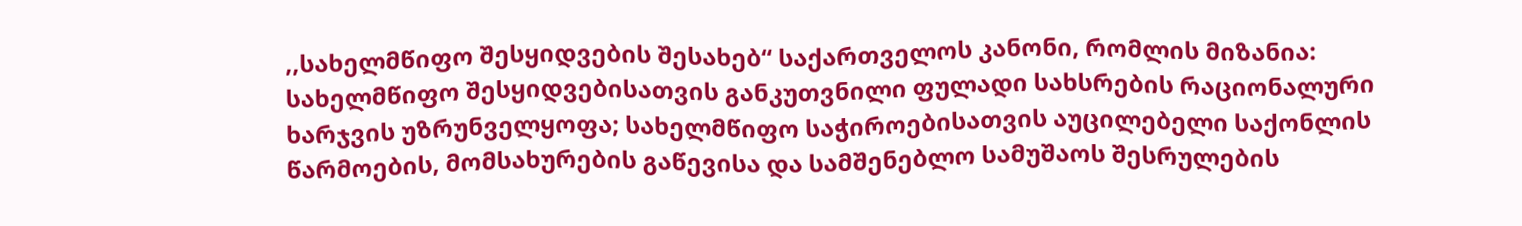,,სახელმწიფო შესყიდვების შესახებ“ საქართველოს კანონი, რომლის მიზანია: სახელმწიფო შესყიდვებისათვის განკუთვნილი ფულადი სახსრების რაციონალური ხარჯვის უზრუნველყოფა; სახელმწიფო საჭიროებისათვის აუცილებელი საქონლის წარმოების, მომსახურების გაწევისა და სამშენებლო სამუშაოს შესრულების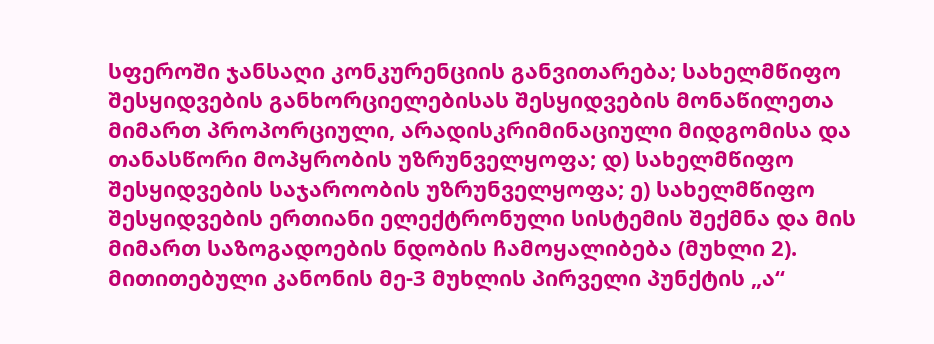სფეროში ჯანსაღი კონკურენციის განვითარება; სახელმწიფო შესყიდვების განხორციელებისას შესყიდვების მონაწილეთა მიმართ პროპორციული, არადისკრიმინაციული მიდგომისა და თანასწორი მოპყრობის უზრუნველყოფა; დ) სახელმწიფო შესყიდვების საჯაროობის უზრუნველყოფა; ე) სახელმწიფო შესყიდვების ერთიანი ელექტრონული სისტემის შექმნა და მის მიმართ საზოგადოების ნდობის ჩამოყალიბება (მუხლი 2).
მითითებული კანონის მე-3 მუხლის პირველი პუნქტის „ა“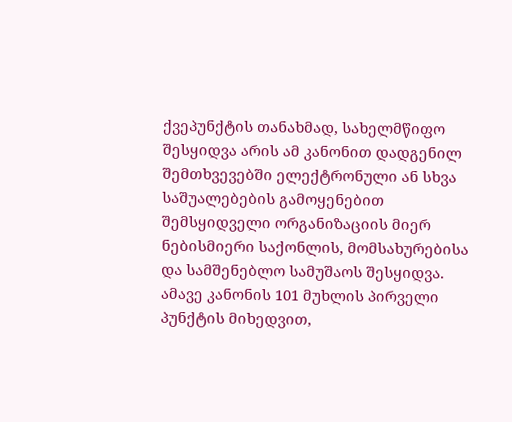ქვეპუნქტის თანახმად, სახელმწიფო შესყიდვა არის ამ კანონით დადგენილ შემთხვევებში ელექტრონული ან სხვა საშუალებების გამოყენებით შემსყიდველი ორგანიზაციის მიერ ნებისმიერი საქონლის, მომსახურებისა და სამშენებლო სამუშაოს შესყიდვა.
ამავე კანონის 101 მუხლის პირველი პუნქტის მიხედვით,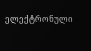ელექტრონული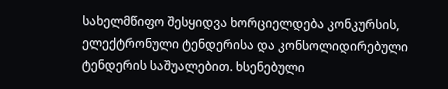სახელმწიფო შესყიდვა ხორციელდება კონკურსის, ელექტრონული ტენდერისა და კონსოლიდირებული ტენდერის საშუალებით. ხსენებული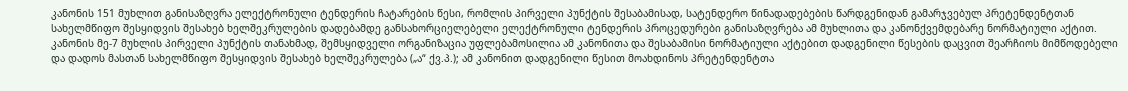კანონის 151 მუხლით განისაზღვრა ელექტრონული ტენდერის ჩატარების წესი, რომლის პირველი პუნქტის შესაბამისად, სატენდერო წინადადებების წარდგენიდან გამარჯვებულ პრეტენდენტთან სახელმწიფო შესყიდვის შესახებ ხელშეკრულების დადებამდე განსახორციელებელი ელექტრონული ტენდერის პროცედურები განისაზღვრება ამ მუხლითა და კანონქვემდებარე ნორმატიული აქტით. კანონის მე-7 მუხლის პირველი პუნქტის თანახმად, შემსყიდველი ორგანიზაცია უფლებამოსილია ამ კანონითა და შესაბამისი ნორმატიული აქტებით დადგენილი წესების დაცვით შეარჩიოს მიმწოდებელი და დადოს მასთან სახელმწიფო შესყიდვის შესახებ ხელშეკრულება („ა“ ქვ.პ.); ამ კანონით დადგენილი წესით მოახდინოს პრეტენდენტთა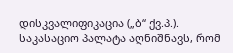დისკვალიფიკაცია („ბ“ ქვ.პ.).
საკასაციო პალატა აღნიშნავს, რომ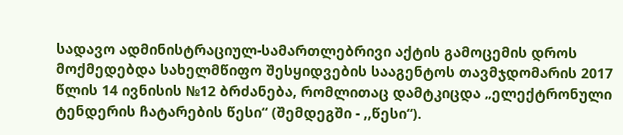სადავო ადმინისტრაციულ-სამართლებრივი აქტის გამოცემის დროს მოქმედებდა სახელმწიფო შესყიდვების სააგენტოს თავმჯდომარის 2017 წლის 14 ივნისის №12 ბრძანება, რომლითაც დამტკიცდა „ელექტრონული ტენდერის ჩატარების წესი“ (შემდეგში - ,,წესი“).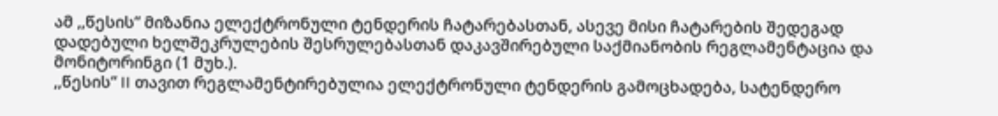ამ ,,წესის“ მიზანია ელექტრონული ტენდერის ჩატარებასთან, ასევე მისი ჩატარების შედეგად დადებული ხელშეკრულების შესრულებასთან დაკავშირებული საქმიანობის რეგლამენტაცია და მონიტორინგი (1 მუხ.).
,,წესის“ II თავით რეგლამენტირებულია ელექტრონული ტენდერის გამოცხადება, სატენდერო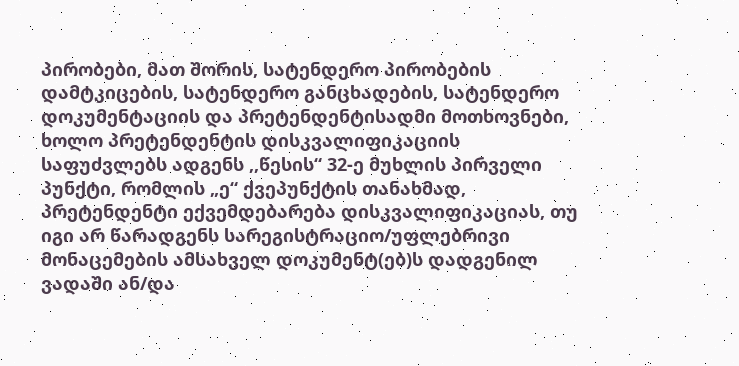პირობები, მათ შორის, სატენდერო პირობების დამტკიცების, სატენდერო განცხადების, სატენდერო დოკუმენტაციის და პრეტენდენტისადმი მოთხოვნები, ხოლო პრეტენდენტის დისკვალიფიკაციის საფუძვლებს ადგენს ,,წესის“ 32-ე მუხლის პირველი პუნქტი, რომლის „ე“ ქვეპუნქტის თანახმად, პრეტენდენტი ექვემდებარება დისკვალიფიკაციას, თუ იგი არ წარადგენს სარეგისტრაციო/უფლებრივი მონაცემების ამსახველ დოკუმენტ(ებ)ს დადგენილ ვადაში ან/და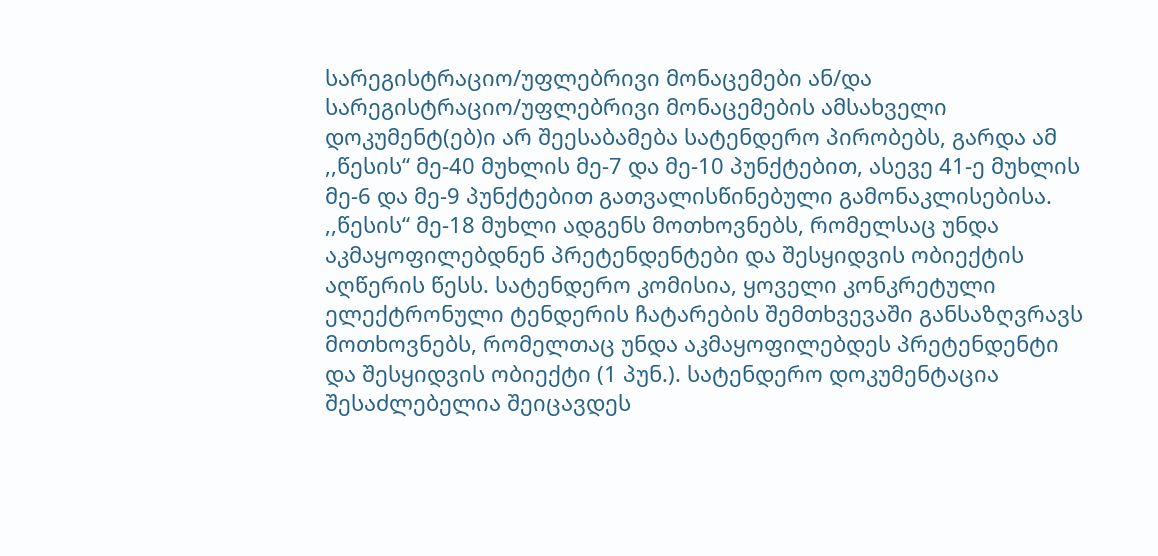სარეგისტრაციო/უფლებრივი მონაცემები ან/და სარეგისტრაციო/უფლებრივი მონაცემების ამსახველი დოკუმენტ(ებ)ი არ შეესაბამება სატენდერო პირობებს, გარდა ამ ,,წესის“ მე-40 მუხლის მე-7 და მე-10 პუნქტებით, ასევე 41-ე მუხლის მე-6 და მე-9 პუნქტებით გათვალისწინებული გამონაკლისებისა.
,,წესის“ მე-18 მუხლი ადგენს მოთხოვნებს, რომელსაც უნდა აკმაყოფილებდნენ პრეტენდენტები და შესყიდვის ობიექტის აღწერის წესს. სატენდერო კომისია, ყოველი კონკრეტული ელექტრონული ტენდერის ჩატარების შემთხვევაში განსაზღვრავს მოთხოვნებს, რომელთაც უნდა აკმაყოფილებდეს პრეტენდენტი და შესყიდვის ობიექტი (1 პუნ.). სატენდერო დოკუმენტაცია შესაძლებელია შეიცავდეს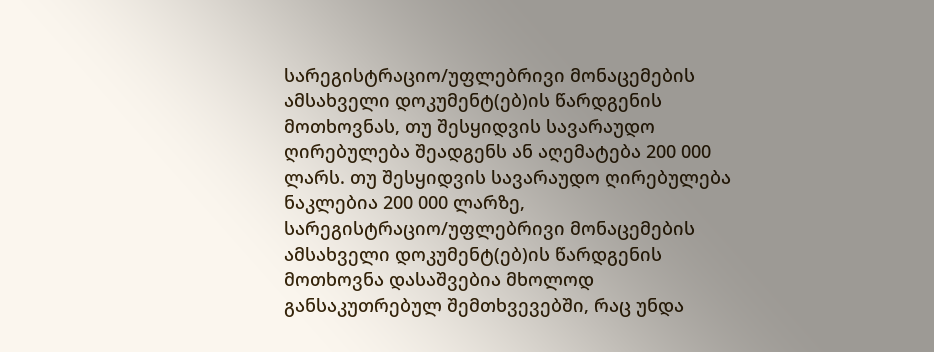სარეგისტრაციო/უფლებრივი მონაცემების ამსახველი დოკუმენტ(ებ)ის წარდგენის მოთხოვნას, თუ შესყიდვის სავარაუდო ღირებულება შეადგენს ან აღემატება 200 000 ლარს. თუ შესყიდვის სავარაუდო ღირებულება ნაკლებია 200 000 ლარზე, სარეგისტრაციო/უფლებრივი მონაცემების ამსახველი დოკუმენტ(ებ)ის წარდგენის მოთხოვნა დასაშვებია მხოლოდ განსაკუთრებულ შემთხვევებში, რაც უნდა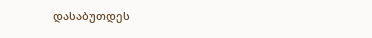დასაბუთდეს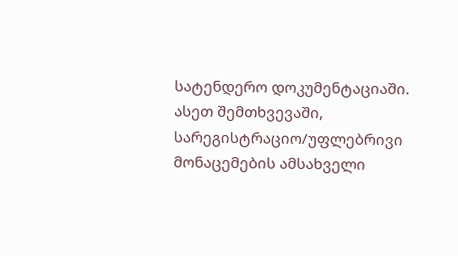სატენდერო დოკუმენტაციაში. ასეთ შემთხვევაში, სარეგისტრაციო/უფლებრივი მონაცემების ამსახველი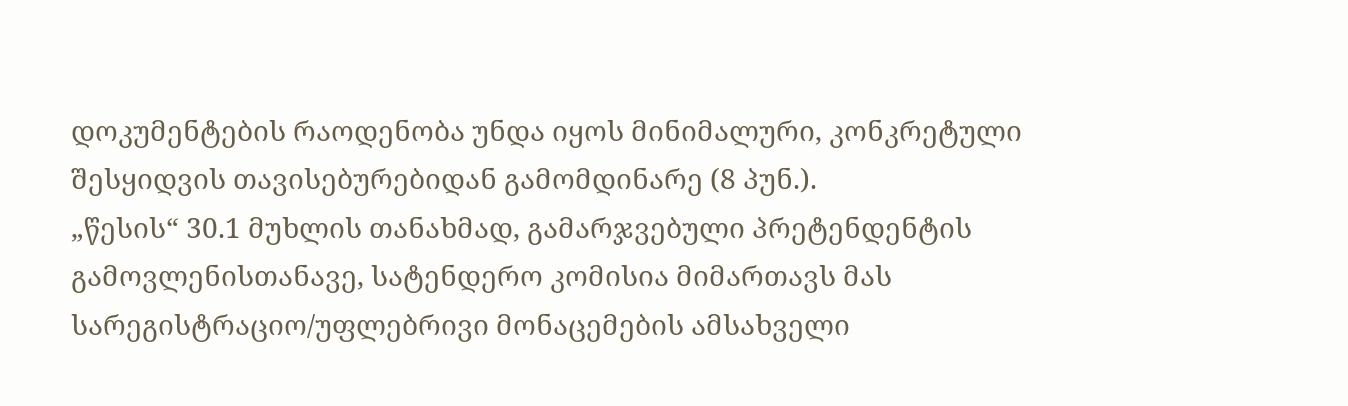დოკუმენტების რაოდენობა უნდა იყოს მინიმალური, კონკრეტული შესყიდვის თავისებურებიდან გამომდინარე (8 პუნ.).
„წესის“ 30.1 მუხლის თანახმად, გამარჯვებული პრეტენდენტის გამოვლენისთანავე, სატენდერო კომისია მიმართავს მას სარეგისტრაციო/უფლებრივი მონაცემების ამსახველი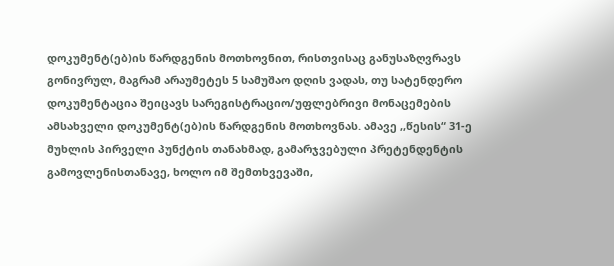დოკუმენტ(ებ)ის წარდგენის მოთხოვნით, რისთვისაც განუსაზღვრავს გონივრულ, მაგრამ არაუმეტეს 5 სამუშაო დღის ვადას, თუ სატენდერო დოკუმენტაცია შეიცავს სარეგისტრაციო/უფლებრივი მონაცემების ამსახველი დოკუმენტ(ებ)ის წარდგენის მოთხოვნას. ამავე ,,წესის“ 31-ე მუხლის პირველი პუნქტის თანახმად, გამარჯვებული პრეტენდენტის გამოვლენისთანავე, ხოლო იმ შემთხვევაში,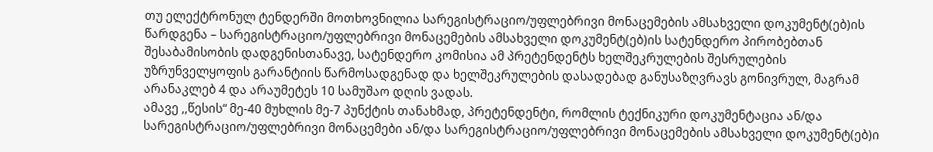თუ ელექტრონულ ტენდერში მოთხოვნილია სარეგისტრაციო/უფლებრივი მონაცემების ამსახველი დოკუმენტ(ებ)ის წარდგენა – სარეგისტრაციო/უფლებრივი მონაცემების ამსახველი დოკუმენტ(ებ)ის სატენდერო პირობებთან შესაბამისობის დადგენისთანავე, სატენდერო კომისია ამ პრეტენდენტს ხელშეკრულების შესრულების უზრუნველყოფის გარანტიის წარმოსადგენად და ხელშეკრულების დასადებად განუსაზღვრავს გონივრულ, მაგრამ არანაკლებ 4 და არაუმეტეს 10 სამუშაო დღის ვადას.
ამავე ,,წესის“ მე-40 მუხლის მე-7 პუნქტის თანახმად, პრეტენდენტი, რომლის ტექნიკური დოკუმენტაცია ან/და სარეგისტრაციო/უფლებრივი მონაცემები ან/და სარეგისტრაციო/უფლებრივი მონაცემების ამსახველი დოკუმენტ(ებ)ი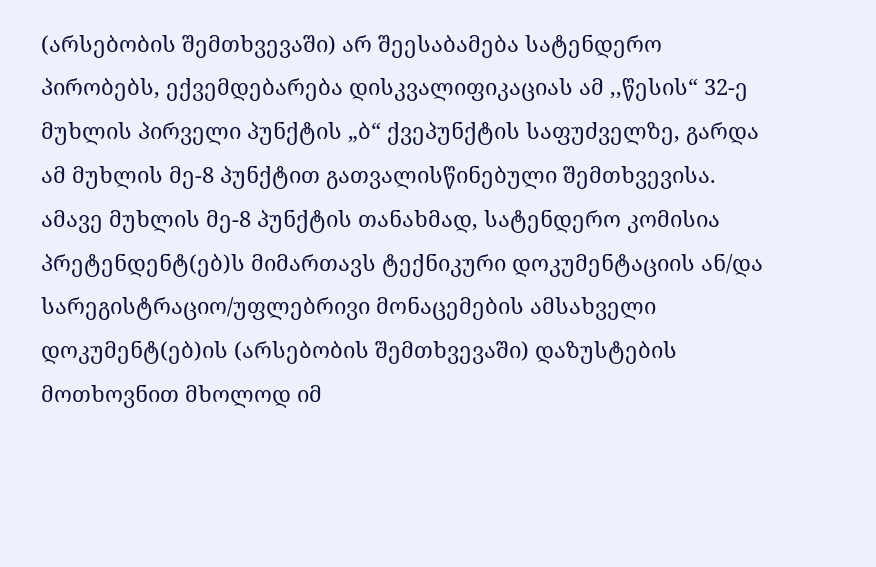(არსებობის შემთხვევაში) არ შეესაბამება სატენდერო პირობებს, ექვემდებარება დისკვალიფიკაციას ამ ,,წესის“ 32-ე მუხლის პირველი პუნქტის „ბ“ ქვეპუნქტის საფუძველზე, გარდა ამ მუხლის მე-8 პუნქტით გათვალისწინებული შემთხვევისა. ამავე მუხლის მე-8 პუნქტის თანახმად, სატენდერო კომისია პრეტენდენტ(ებ)ს მიმართავს ტექნიკური დოკუმენტაციის ან/და სარეგისტრაციო/უფლებრივი მონაცემების ამსახველი დოკუმენტ(ებ)ის (არსებობის შემთხვევაში) დაზუსტების მოთხოვნით მხოლოდ იმ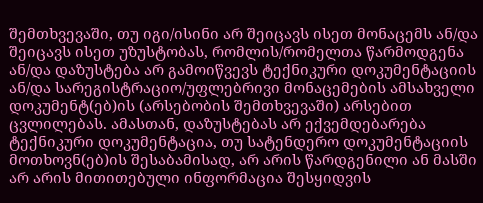შემთხვევაში, თუ იგი/ისინი არ შეიცავს ისეთ მონაცემს ან/და შეიცავს ისეთ უზუსტობას, რომლის/რომელთა წარმოდგენა ან/და დაზუსტება არ გამოიწვევს ტექნიკური დოკუმენტაციის ან/და სარეგისტრაციო/უფლებრივი მონაცემების ამსახველი დოკუმენტ(ებ)ის (არსებობის შემთხვევაში) არსებით ცვლილებას. ამასთან, დაზუსტებას არ ექვემდებარება ტექნიკური დოკუმენტაცია, თუ სატენდერო დოკუმენტაციის მოთხოვნ(ებ)ის შესაბამისად, არ არის წარდგენილი ან მასში არ არის მითითებული ინფორმაცია შესყიდვის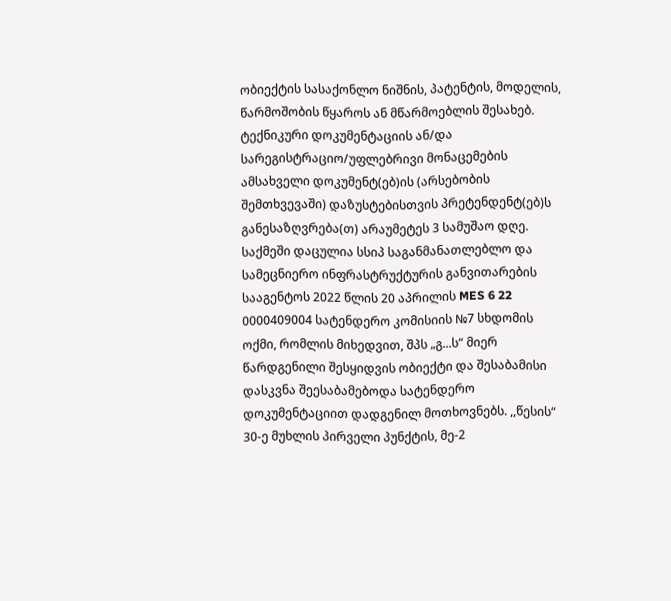ობიექტის სასაქონლო ნიშნის, პატენტის, მოდელის, წარმოშობის წყაროს ან მწარმოებლის შესახებ. ტექნიკური დოკუმენტაციის ან/და სარეგისტრაციო/უფლებრივი მონაცემების ამსახველი დოკუმენტ(ებ)ის (არსებობის შემთხვევაში) დაზუსტებისთვის პრეტენდენტ(ებ)ს განესაზღვრება(თ) არაუმეტეს 3 სამუშაო დღე.
საქმეში დაცულია სსიპ საგანმანათლებლო და სამეცნიერო ინფრასტრუქტურის განვითარების სააგენტოს 2022 წლის 20 აპრილის MES 6 22 0000409004 სატენდერო კომისიის №7 სხდომის ოქმი, რომლის მიხედვით, შპს „გ...ს“ მიერ წარდგენილი შესყიდვის ობიექტი და შესაბამისი დასკვნა შეესაბამებოდა სატენდერო დოკუმენტაციით დადგენილ მოთხოვნებს. ,,წესის“ 30-ე მუხლის პირველი პუნქტის, მე-2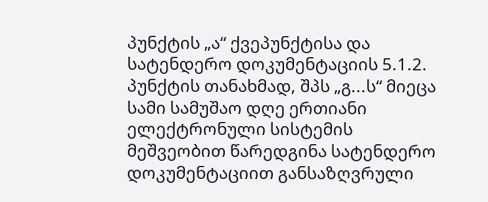პუნქტის „ა“ ქვეპუნქტისა და სატენდერო დოკუმენტაციის 5.1.2. პუნქტის თანახმად, შპს „გ...ს“ მიეცა სამი სამუშაო დღე ერთიანი ელექტრონული სისტემის მეშვეობით წარედგინა სატენდერო დოკუმენტაციით განსაზღვრული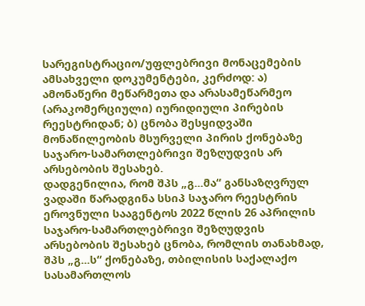სარეგისტრაციო/უფლებრივი მონაცემების ამსახველი დოკუმენტები, კერძოდ: ა) ამონაწერი მეწარმეთა და არასამეწარმეო (არაკომერციული) იურიდიული პირების რეესტრიდან; ბ) ცნობა შესყიდვაში მონაწილეობის მსურველი პირის ქონებაზე საჯარო-სამართლებრივი შეზღუდვის არ არსებობის შესახებ.
დადგენილია, რომ შპს „გ...მა“ განსაზღვრულ ვადაში წარადგინა სსიპ საჯარო რეესტრის ეროვნული სააგენტოს 2022 წლის 26 აპრილის საჯარო-სამართლებრივი შეზღუდვის არსებობის შესახებ ცნობა, რომლის თანახმად, შპს „გ...ს“ ქონებაზე, თბილისის საქალაქო სასამართლოს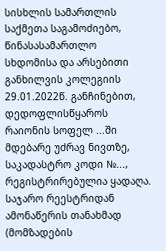სისხლის სამართლის საქმეთა საგამოძიებო, წინასასამართლო სხდომისა და არსებითი განხილვის კოლეგიის 29.01.2022წ. განჩინებით, დედოფლისწყაროს რაიონის სოფელ ...ში მდებარე უძრავ ნივთზე, საკადასტრო კოდი №..., რეგისტრირებულია ყადაღა.
საჯარო რეესტრიდან ამონაწერის თანახმად (მომზადების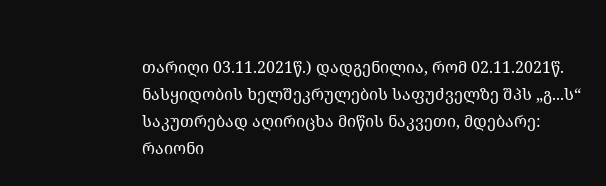თარიღი 03.11.2021წ.) დადგენილია, რომ 02.11.2021წ. ნასყიდობის ხელშეკრულების საფუძველზე შპს „გ...ს“ საკუთრებად აღირიცხა მიწის ნაკვეთი, მდებარე: რაიონი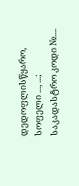დედოფლისწყარო, სოფელი ..., ...; საკადასტრო კოდი №....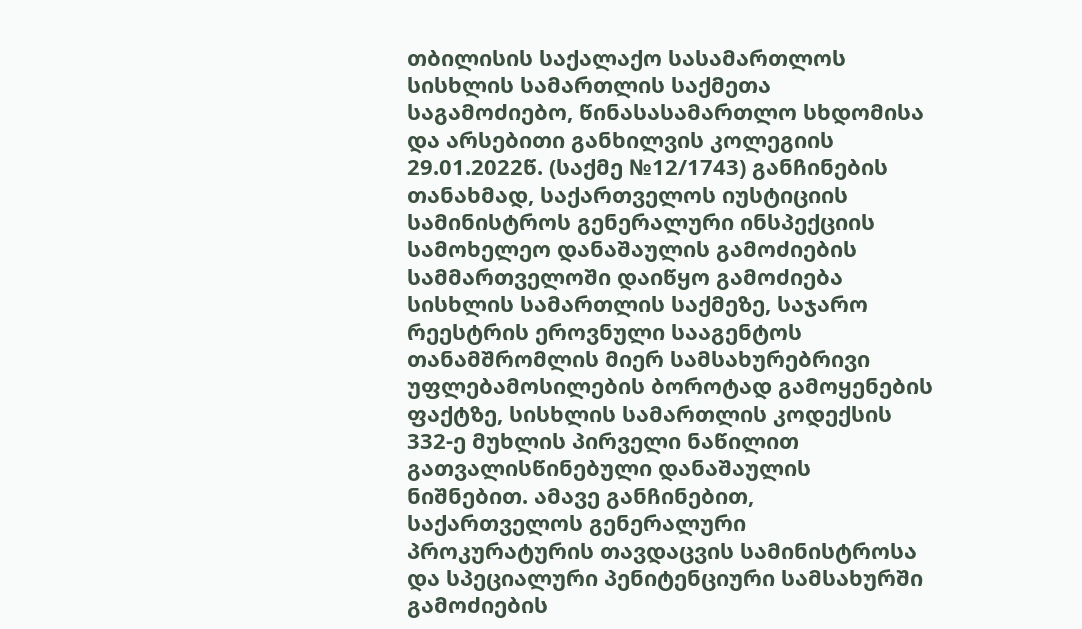თბილისის საქალაქო სასამართლოს სისხლის სამართლის საქმეთა საგამოძიებო, წინასასამართლო სხდომისა და არსებითი განხილვის კოლეგიის 29.01.2022წ. (საქმე №12/1743) განჩინების თანახმად, საქართველოს იუსტიციის სამინისტროს გენერალური ინსპექციის სამოხელეო დანაშაულის გამოძიების სამმართველოში დაიწყო გამოძიება სისხლის სამართლის საქმეზე, საჯარო რეესტრის ეროვნული სააგენტოს თანამშრომლის მიერ სამსახურებრივი უფლებამოსილების ბოროტად გამოყენების ფაქტზე, სისხლის სამართლის კოდექსის 332-ე მუხლის პირველი ნაწილით გათვალისწინებული დანაშაულის ნიშნებით. ამავე განჩინებით, საქართველოს გენერალური პროკურატურის თავდაცვის სამინისტროსა და სპეციალური პენიტენციური სამსახურში გამოძიების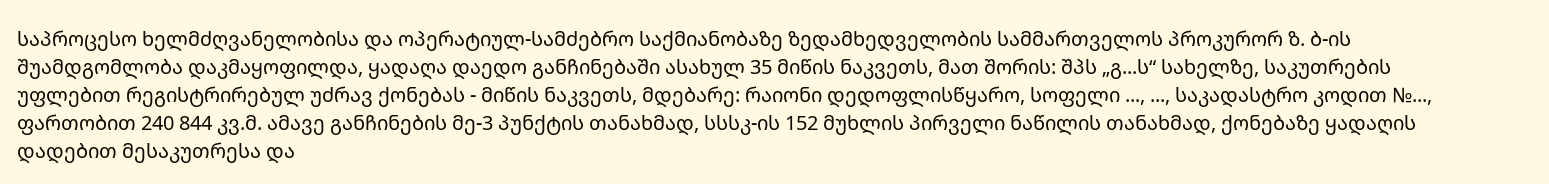საპროცესო ხელმძღვანელობისა და ოპერატიულ-სამძებრო საქმიანობაზე ზედამხედველობის სამმართველოს პროკურორ ზ. ბ-ის შუამდგომლობა დაკმაყოფილდა, ყადაღა დაედო განჩინებაში ასახულ 35 მიწის ნაკვეთს, მათ შორის: შპს „გ...ს“ სახელზე, საკუთრების უფლებით რეგისტრირებულ უძრავ ქონებას - მიწის ნაკვეთს, მდებარე: რაიონი დედოფლისწყარო, სოფელი ..., ..., საკადასტრო კოდით №..., ფართობით 240 844 კვ.მ. ამავე განჩინების მე-3 პუნქტის თანახმად, სსსკ-ის 152 მუხლის პირველი ნაწილის თანახმად, ქონებაზე ყადაღის დადებით მესაკუთრესა და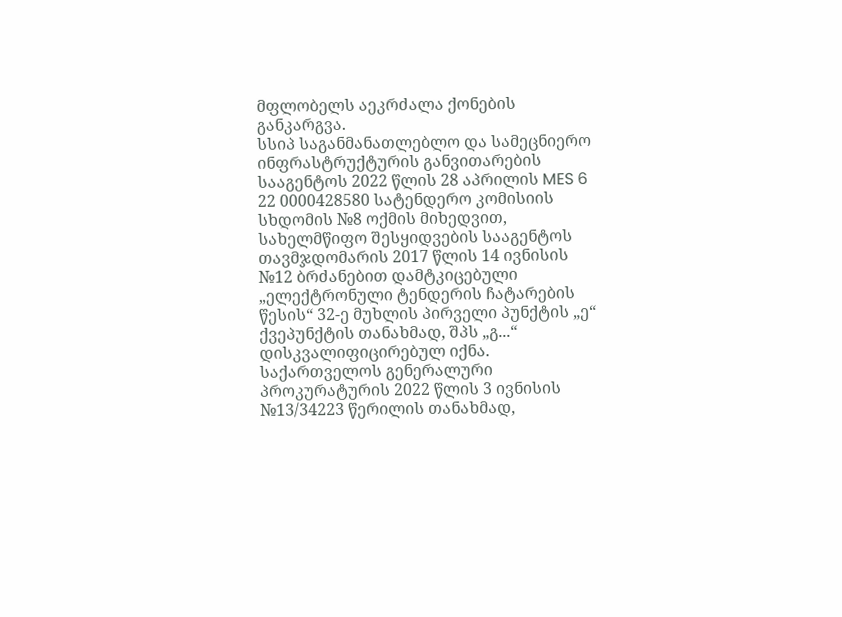მფლობელს აეკრძალა ქონების განკარგვა.
სსიპ საგანმანათლებლო და სამეცნიერო ინფრასტრუქტურის განვითარების სააგენტოს 2022 წლის 28 აპრილის MES 6 22 0000428580 სატენდერო კომისიის სხდომის №8 ოქმის მიხედვით, სახელმწიფო შესყიდვების სააგენტოს თავმჯდომარის 2017 წლის 14 ივნისის №12 ბრძანებით დამტკიცებული „ელექტრონული ტენდერის ჩატარების წესის“ 32-ე მუხლის პირველი პუნქტის „ე“ ქვეპუნქტის თანახმად, შპს „გ...“ დისკვალიფიცირებულ იქნა.
საქართველოს გენერალური პროკურატურის 2022 წლის 3 ივნისის №13/34223 წერილის თანახმად,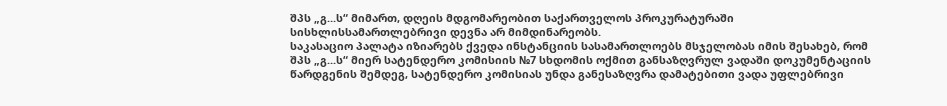შპს „გ...ს“ მიმართ, დღეის მდგომარეობით საქართველოს პროკურატურაში სისხლისსამართლებრივი დევნა არ მიმდინარეობს.
საკასაციო პალატა იზიარებს ქვედა ინსტანციის სასამართლოებს მსჯელობას იმის შესახებ, რომ შპს „გ...ს“ მიერ სატენდერო კომისიის №7 სხდომის ოქმით განსაზღვრულ ვადაში დოკუმენტაციის წარდგენის შემდეგ, სატენდერო კომისიას უნდა განესაზღვრა დამატებითი ვადა უფლებრივი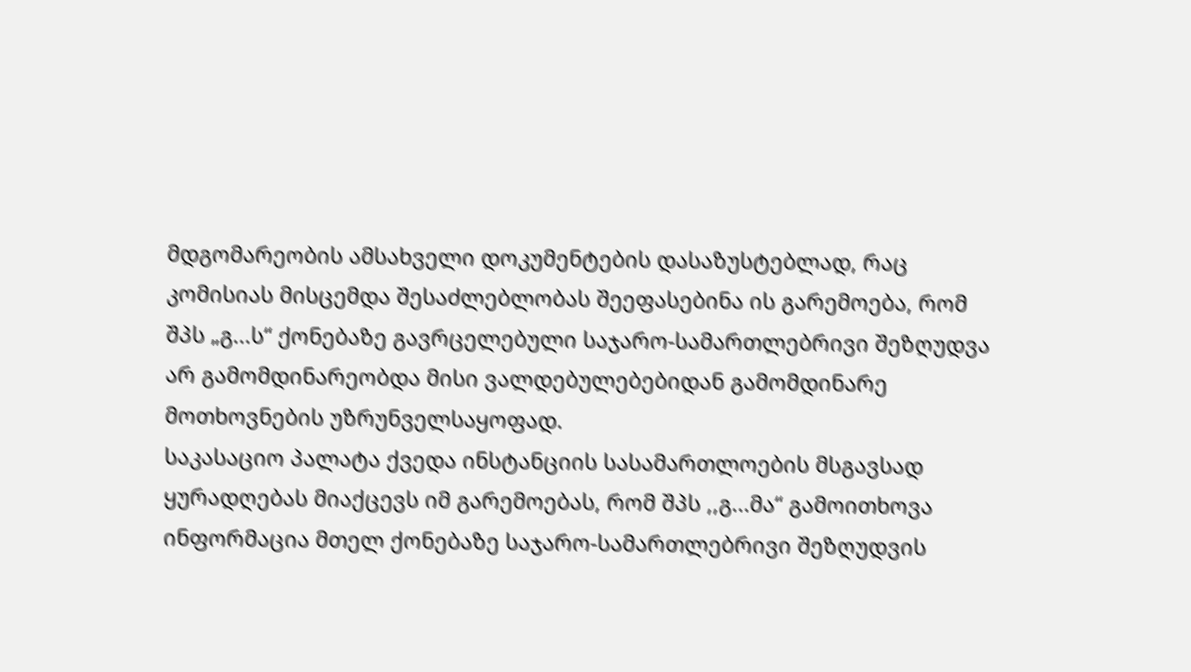მდგომარეობის ამსახველი დოკუმენტების დასაზუსტებლად, რაც კომისიას მისცემდა შესაძლებლობას შეეფასებინა ის გარემოება, რომ შპს „გ...ს“ ქონებაზე გავრცელებული საჯარო-სამართლებრივი შეზღუდვა არ გამომდინარეობდა მისი ვალდებულებებიდან გამომდინარე მოთხოვნების უზრუნველსაყოფად.
საკასაციო პალატა ქვედა ინსტანციის სასამართლოების მსგავსად ყურადღებას მიაქცევს იმ გარემოებას, რომ შპს ,,გ...მა“ გამოითხოვა ინფორმაცია მთელ ქონებაზე საჯარო-სამართლებრივი შეზღუდვის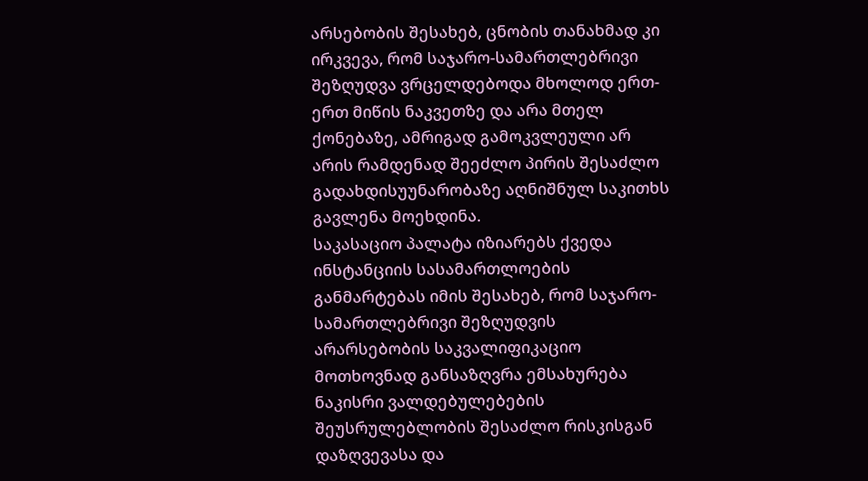არსებობის შესახებ, ცნობის თანახმად კი ირკვევა, რომ საჯარო-სამართლებრივი შეზღუდვა ვრცელდებოდა მხოლოდ ერთ-ერთ მიწის ნაკვეთზე და არა მთელ ქონებაზე, ამრიგად გამოკვლეული არ არის რამდენად შეეძლო პირის შესაძლო გადახდისუუნარობაზე აღნიშნულ საკითხს გავლენა მოეხდინა.
საკასაციო პალატა იზიარებს ქვედა ინსტანციის სასამართლოების განმარტებას იმის შესახებ, რომ საჯარო-სამართლებრივი შეზღუდვის არარსებობის საკვალიფიკაციო მოთხოვნად განსაზღვრა ემსახურება ნაკისრი ვალდებულებების შეუსრულებლობის შესაძლო რისკისგან დაზღვევასა და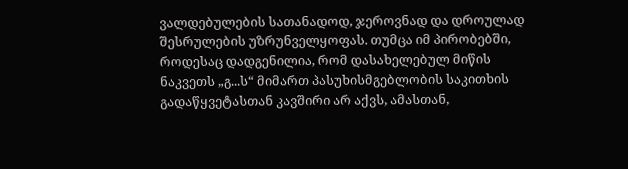ვალდებულების სათანადოდ, ჯეროვნად და დროულად შესრულების უზრუნველყოფას. თუმცა იმ პირობებში, როდესაც დადგენილია, რომ დასახელებულ მიწის ნაკვეთს „გ...ს“ მიმართ პასუხისმგებლობის საკითხის გადაწყვეტასთან კავშირი არ აქვს, ამასთან,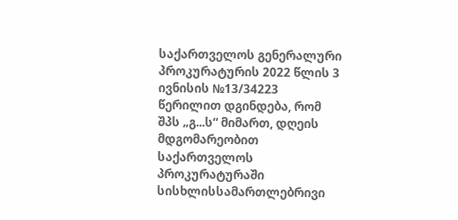საქართველოს გენერალური პროკურატურის 2022 წლის 3 ივნისის №13/34223 წერილით დგინდება, რომ შპს „გ...ს“ მიმართ, დღეის მდგომარეობით საქართველოს პროკურატურაში სისხლისსამართლებრივი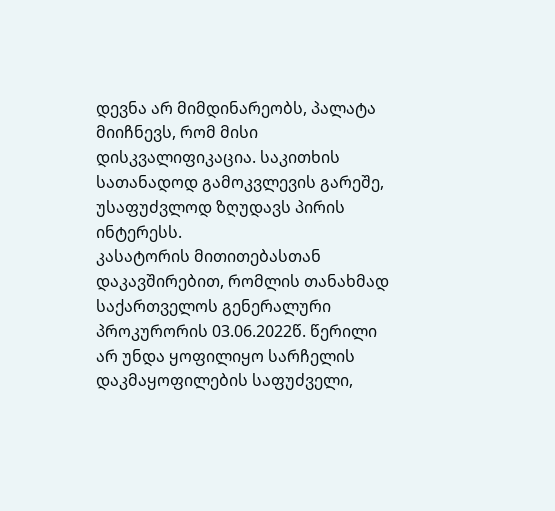დევნა არ მიმდინარეობს, პალატა მიიჩნევს, რომ მისი დისკვალიფიკაცია. საკითხის სათანადოდ გამოკვლევის გარეშე, უსაფუძვლოდ ზღუდავს პირის ინტერესს.
კასატორის მითითებასთან დაკავშირებით, რომლის თანახმად საქართველოს გენერალური პროკურორის 03.06.2022წ. წერილი არ უნდა ყოფილიყო სარჩელის დაკმაყოფილების საფუძველი,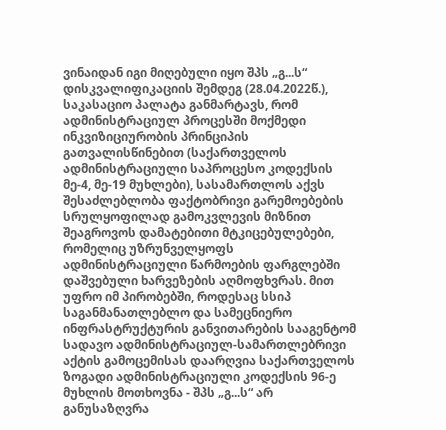ვინაიდან იგი მიღებული იყო შპს „გ...ს“ დისკვალიფიკაციის შემდეგ (28.04.2022წ.), საკასაციო პალატა განმარტავს, რომ ადმინისტრაციულ პროცესში მოქმედი ინკვიზიციურობის პრინციპის გათვალისწინებით (საქართველოს ადმინისტრაციული საპროცესო კოდექსის მე-4, მე-19 მუხლები), სასამართლოს აქვს შესაძლებლობა ფაქტობრივი გარემოებების სრულყოფილად გამოკვლევის მიზნით შეაგროვოს დამატებითი მტკიცებულებები, რომელიც უზრუნველყოფს ადმინისტრაციული წარმოების ფარგლებში დაშვებული ხარვეზების აღმოფხვრას. მით უფრო იმ პირობებში, როდესაც სსიპ საგანმანათლებლო და სამეცნიერო ინფრასტრუქტურის განვითარების სააგენტომ სადავო ადმინისტრაციულ-სამართლებრივი აქტის გამოცემისას დაარღვია საქართველოს ზოგადი ადმინისტრაციული კოდექსის 96-ე მუხლის მოთხოვნა - შპს „გ...ს“ არ განუსაზღვრა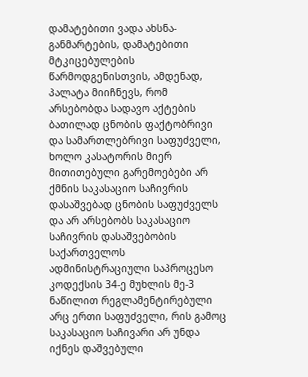დამატებითი ვადა ახსნა-განმარტების, დამატებითი მტკიცებულების წარმოდგენისთვის, ამდენად, პალატა მიიჩნევს, რომ არსებობდა სადავო აქტების ბათილად ცნობის ფაქტობრივი და სამართლებრივი საფუძველი, ხოლო კასატორის მიერ მითითებული გარემოებები არ ქმნის საკასაციო საჩივრის დასაშვებად ცნობის საფუძველს და არ არსებობს საკასაციო საჩივრის დასაშვებობის საქართველოს ადმინისტრაციული საპროცესო კოდექსის 34-ე მუხლის მე-3 ნაწილით რეგლამენტირებული არც ერთი საფუძველი, რის გამოც საკასაციო საჩივარი არ უნდა იქნეს დაშვებული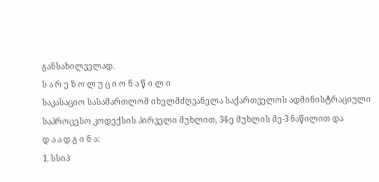განსახილველად.
ს ა რ ე ზ ო ლ უ ც ი ო ნ ა წ ი ლ ი
საკასაციო სასამართლომ იხელმძღვანელა საქართველოს ადმინისტრაციული საპროცესო კოდექსის პირველი მუხლით, 34-ე მუხლის მე-3 ნაწილით და
დ ა ა დ გ ი ნ ა:
1. სსიპ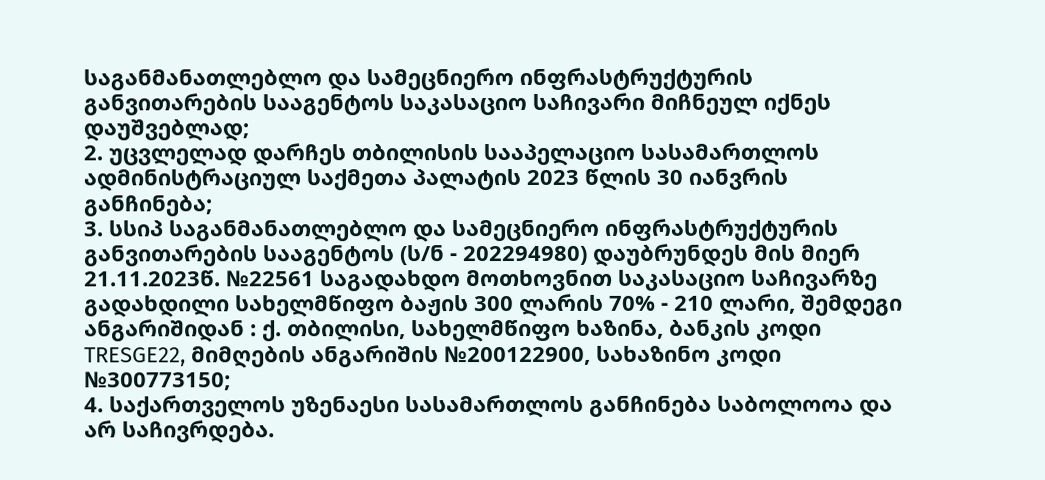საგანმანათლებლო და სამეცნიერო ინფრასტრუქტურის განვითარების სააგენტოს საკასაციო საჩივარი მიჩნეულ იქნეს დაუშვებლად;
2. უცვლელად დარჩეს თბილისის სააპელაციო სასამართლოს ადმინისტრაციულ საქმეთა პალატის 2023 წლის 30 იანვრის განჩინება;
3. სსიპ საგანმანათლებლო და სამეცნიერო ინფრასტრუქტურის განვითარების სააგენტოს (ს/ნ - 202294980) დაუბრუნდეს მის მიერ 21.11.2023წ. №22561 საგადახდო მოთხოვნით საკასაციო საჩივარზე გადახდილი სახელმწიფო ბაჟის 300 ლარის 70% - 210 ლარი, შემდეგი ანგარიშიდან : ქ. თბილისი, სახელმწიფო ხაზინა, ბანკის კოდი TRESGE22, მიმღების ანგარიშის №200122900, სახაზინო კოდი №300773150;
4. საქართველოს უზენაესი სასამართლოს განჩინება საბოლოოა და არ საჩივრდება.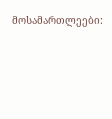მოსამართლეები: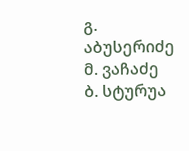გ. აბუსერიძე
მ. ვაჩაძე
ბ. სტურუა